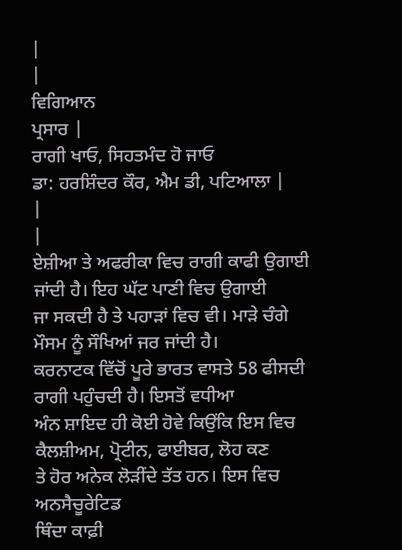|
|
ਵਿਗਿਆਨ
ਪ੍ਰਸਾਰ |
ਰਾਗੀ ਖਾਓ, ਸਿਹਤਮੰਦ ਹੋ ਜਾਓ
ਡਾ: ਹਰਸ਼ਿੰਦਰ ਕੌਰ, ਐਮ ਡੀ, ਪਟਿਆਲਾ |
|
|
ਏਸ਼ੀਆ ਤੇ ਅਫਰੀਕਾ ਵਿਚ ਰਾਗੀ ਕਾਫੀ ਉਗਾਈ ਜਾਂਦੀ ਹੈ। ਇਹ ਘੱਟ ਪਾਣੀ ਵਿਚ ਉਗਾਈ
ਜਾ ਸਕਦੀ ਹੈ ਤੇ ਪਹਾੜਾਂ ਵਿਚ ਵੀ। ਮਾੜੇ ਚੰਗੇ ਮੌਸਮ ਨੂੰ ਸੌਖਿਆਂ ਜਰ ਜਾਂਦੀ ਹੈ।
ਕਰਨਾਟਕ ਵਿੱਚੋਂ ਪੂਰੇ ਭਾਰਤ ਵਾਸਤੇ 58 ਫੀਸਦੀ ਰਾਗੀ ਪਹੁੰਚਦੀ ਹੈ। ਇਸਤੋਂ ਵਧੀਆ
ਅੰਨ ਸ਼ਾਇਦ ਹੀ ਕੋਈ ਹੋਵੇ ਕਿਉਂਕਿ ਇਸ ਵਿਚ ਕੈਲਸ਼ੀਅਮ, ਪ੍ਰੋਟੀਨ, ਫਾਈਬਰ, ਲੋਹ ਕਣ
ਤੇ ਹੋਰ ਅਨੇਕ ਲੋੜੀਂਦੇ ਤੱਤ ਹਨ। ਇਸ ਵਿਚ ਅਨਸੈਚੂਰੇਟਿਡ
ਥਿੰਦਾ ਕਾਫ਼ੀ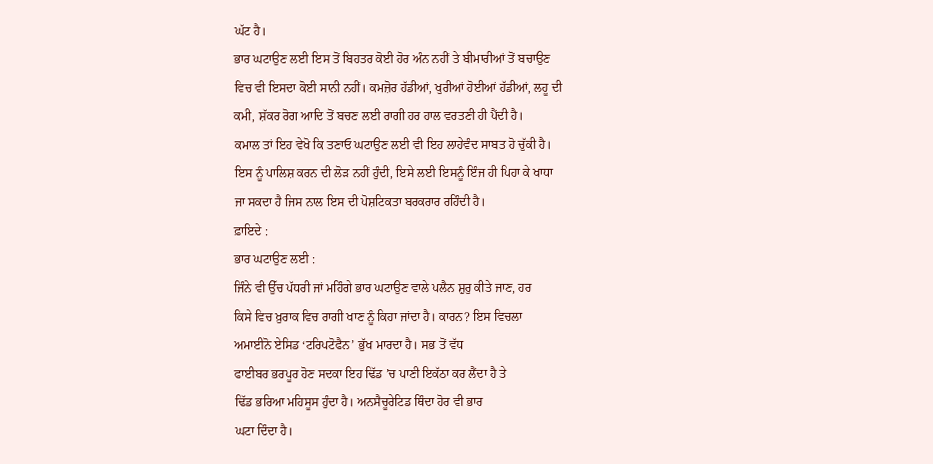ਘੱਟ ਹੈ।
ਭਾਰ ਘਟਾਉਣ ਲਈ ਇਸ ਤੋਂ ਬਿਹਤਰ ਕੋਈ ਹੋਰ ਅੰਨ ਨਹੀਂ ਤੇ ਬੀਮਾਰੀਆਂ ਤੋਂ ਬਚਾਉਣ
ਵਿਚ ਵੀ ਇਸਦਾ ਕੋਈ ਸਾਨੀ ਨਹੀਂ। ਕਮਜ਼ੋਰ ਹੱਡੀਆਂ, ਖੁਰੀਆਂ ਹੋਈਆਂ ਹੱਡੀਆਂ, ਲਹੂ ਦੀ
ਕਮੀ, ਸ਼ੱਕਰ ਰੋਗ ਆਦਿ ਤੋਂ ਬਚਣ ਲਈ ਰਾਗੀ ਹਰ ਹਾਲ ਵਰਤਣੀ ਹੀ ਪੈਂਦੀ ਹੈ।
ਕਮਾਲ ਤਾਂ ਇਹ ਵੇਖੋ ਕਿ ਤਣਾਓ ਘਟਾਉਣ ਲਈ ਵੀ ਇਹ ਲਾਹੇਵੰਦ ਸਾਬਤ ਹੋ ਚੁੱਕੀ ਹੈ।
ਇਸ ਨੂੰ ਪਾਲਿਸ਼ ਕਰਨ ਦੀ ਲੋੜ ਨਹੀਂ ਹੁੰਦੀ, ਇਸੇ ਲਈ ਇਸਨੂੰ ਇੰਜ ਹੀ ਪਿਹਾ ਕੇ ਖਾਧਾ
ਜਾ ਸਕਦਾ ਹੈ ਜਿਸ ਨਾਲ ਇਸ ਦੀ ਪੋਸ਼ਟਿਕਤਾ ਬਰਕਰਾਰ ਰਹਿੰਦੀ ਹੈ।
ਫ਼ਾਇਦੇ :
ਭਾਰ ਘਟਾਉਣ ਲਈ :
ਜਿੰਨੇ ਵੀ ਉੱਚ ਪੱਧਰੀ ਜਾਂ ਮਹਿੰਗੇ ਭਾਰ ਘਟਾਉਣ ਵਾਲੇ ਪਲੈਨ ਸ਼ੁਰੁ ਕੀਤੇ ਜਾਣ, ਹਰ
ਕਿਸੇ ਵਿਚ ਖ਼ੁਰਾਕ ਵਿਚ ਰਾਗੀ ਖਾਣ ਨੂੰ ਕਿਹਾ ਜਾਂਦਾ ਹੈ। ਕਾਰਨ? ਇਸ ਵਿਚਲਾ
ਅਮਾਈਨੋ ਏਸਿਡ ‘ਟਰਿਪਟੋਫੈਨ’ ਭੁੱਖ ਮਾਰਦਾ ਹੈ। ਸਭ ਤੋਂ ਵੱਧ
ਫਾਈਬਰ ਭਰਪੂਰ ਹੋਣ ਸਦਕਾ ਇਹ ਢਿੱਡ ’ਚ ਪਾਣੀ ਇਕੱਠਾ ਕਰ ਲੈਂਦਾ ਹੈ ਤੇ
ਢਿੱਡ ਭਰਿਆ ਮਹਿਸੂਸ ਹੁੰਦਾ ਹੈ। ਅਨਸੈਚੂਰੇਟਿਡ ਥਿੰਦਾ ਹੋਰ ਵੀ ਭਾਰ
ਘਟਾ ਦਿੰਦਾ ਹੈ।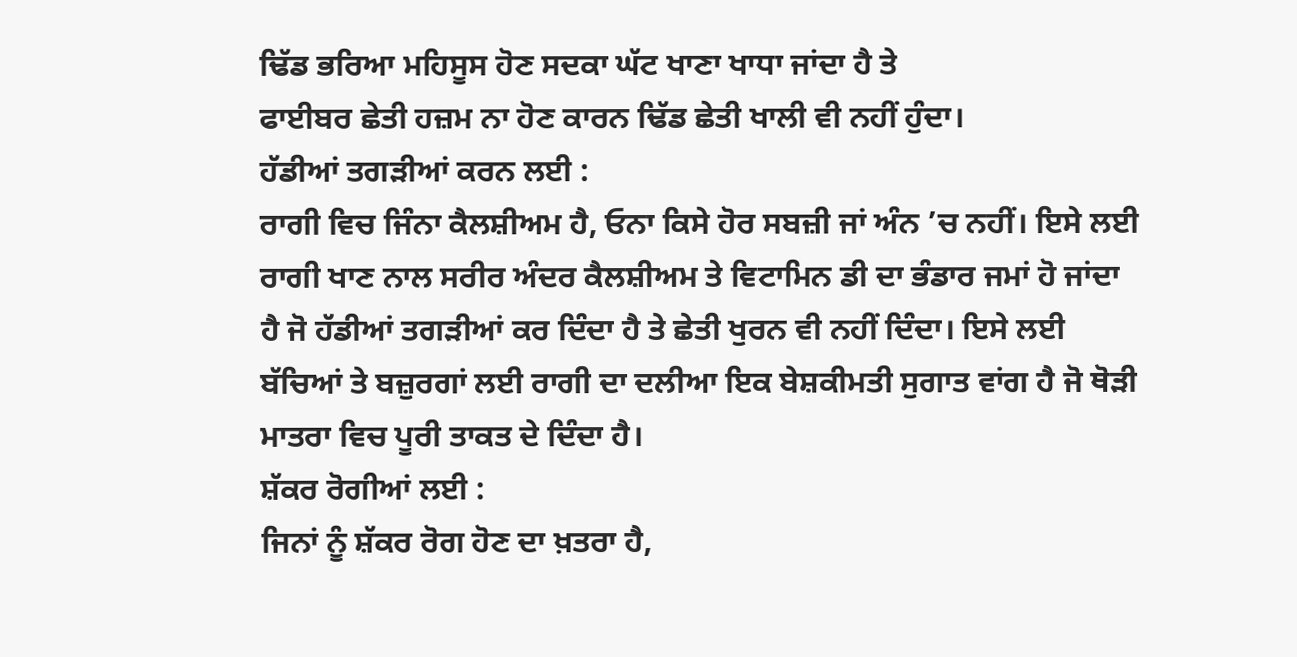ਢਿੱਡ ਭਰਿਆ ਮਹਿਸੂਸ ਹੋਣ ਸਦਕਾ ਘੱਟ ਖਾਣਾ ਖਾਧਾ ਜਾਂਦਾ ਹੈ ਤੇ
ਫਾਈਬਰ ਛੇਤੀ ਹਜ਼ਮ ਨਾ ਹੋਣ ਕਾਰਨ ਢਿੱਡ ਛੇਤੀ ਖਾਲੀ ਵੀ ਨਹੀਂ ਹੁੰਦਾ।
ਹੱਡੀਆਂ ਤਗੜੀਆਂ ਕਰਨ ਲਈ :
ਰਾਗੀ ਵਿਚ ਜਿੰਨਾ ਕੈਲਸ਼ੀਅਮ ਹੈ, ਓਨਾ ਕਿਸੇ ਹੋਰ ਸਬਜ਼ੀ ਜਾਂ ਅੰਨ ’ਚ ਨਹੀਂ। ਇਸੇ ਲਈ
ਰਾਗੀ ਖਾਣ ਨਾਲ ਸਰੀਰ ਅੰਦਰ ਕੈਲਸ਼ੀਅਮ ਤੇ ਵਿਟਾਮਿਨ ਡੀ ਦਾ ਭੰਡਾਰ ਜਮਾਂ ਹੋ ਜਾਂਦਾ
ਹੈ ਜੋ ਹੱਡੀਆਂ ਤਗੜੀਆਂ ਕਰ ਦਿੰਦਾ ਹੈ ਤੇ ਛੇਤੀ ਖੁਰਨ ਵੀ ਨਹੀਂ ਦਿੰਦਾ। ਇਸੇ ਲਈ
ਬੱਚਿਆਂ ਤੇ ਬਜ਼ੁਰਗਾਂ ਲਈ ਰਾਗੀ ਦਾ ਦਲੀਆ ਇਕ ਬੇਸ਼ਕੀਮਤੀ ਸੁਗਾਤ ਵਾਂਗ ਹੈ ਜੋ ਥੋੜੀ
ਮਾਤਰਾ ਵਿਚ ਪੂਰੀ ਤਾਕਤ ਦੇ ਦਿੰਦਾ ਹੈ।
ਸ਼ੱਕਰ ਰੋਗੀਆਂ ਲਈ :
ਜਿਨਾਂ ਨੂੰ ਸ਼ੱਕਰ ਰੋਗ ਹੋਣ ਦਾ ਖ਼ਤਰਾ ਹੈ,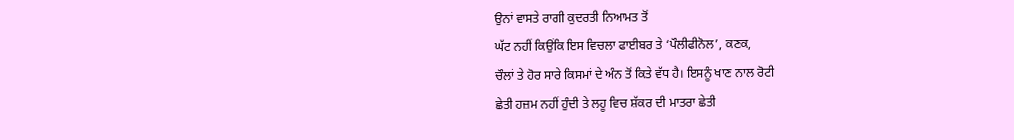ਉਨਾਂ ਵਾਸਤੇ ਰਾਗੀ ਕੁਦਰਤੀ ਨਿਆਮਤ ਤੋਂ
ਘੱਟ ਨਹੀਂ ਕਿਉਂਕਿ ਇਸ ਵਿਚਲਾ ਫਾਈਬਰ ਤੇ ‘ਪੌਲੀਫੀਨੋਲ’, ਕਣਕ,
ਚੌਲਾਂ ਤੇ ਹੋਰ ਸਾਰੇ ਕਿਸਮਾਂ ਦੇ ਅੰਨ ਤੋਂ ਕਿਤੇ ਵੱਧ ਹੈ। ਇਸਨੂੰ ਖਾਣ ਨਾਲ ਰੋਟੀ
ਛੇਤੀ ਹਜ਼ਮ ਨਹੀਂ ਹੁੰਦੀ ਤੇ ਲਹੂ ਵਿਚ ਸ਼ੱਕਰ ਦੀ ਮਾਤਰਾ ਛੇਤੀ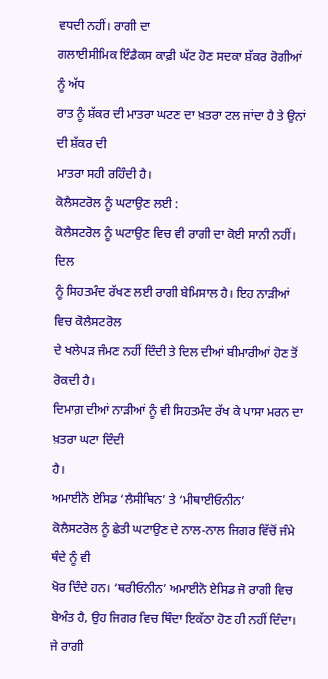ਵਧਦੀ ਨਹੀਂ। ਰਾਗੀ ਦਾ
ਗਲਾਈਸੀਮਿਕ ਇੰਡੈਕਸ ਕਾਫ਼ੀ ਘੱਟ ਹੋਣ ਸਦਕਾ ਸ਼ੱਕਰ ਰੋਗੀਆਂ ਨੂੰ ਅੱਧ
ਰਾਤ ਨੂੰ ਸ਼ੱਕਰ ਦੀ ਮਾਤਰਾ ਘਟਣ ਦਾ ਖ਼ਤਰਾ ਟਲ ਜਾਂਦਾ ਹੈ ਤੇ ਉਨਾਂ ਦੀ ਸ਼ੱਕਰ ਦੀ
ਮਾਤਰਾ ਸਹੀ ਰਹਿੰਦੀ ਹੈ।
ਕੋਲੈਸਟਰੋਲ ਨੂੰ ਘਟਾਉਣ ਲਈ :
ਕੋਲੈਸਟਰੋਲ ਨੂੰ ਘਟਾਉਣ ਵਿਚ ਵੀ ਰਾਗੀ ਦਾ ਕੋਈ ਸਾਨੀ ਨਹੀਂ। ਦਿਲ
ਨੂੰ ਸਿਹਤਮੰਦ ਰੱਖਣ ਲਈ ਰਾਗੀ ਬੇਮਿਸਾਲ ਹੈ। ਇਹ ਨਾੜੀਆਂ ਵਿਚ ਕੋਲੈਸਟਰੋਲ
ਦੇ ਖਲੇਪੜ ਜੰਮਣ ਨਹੀਂ ਦਿੰਦੀ ਤੇ ਦਿਲ ਦੀਆਂ ਬੀਮਾਰੀਆਂ ਹੋਣ ਤੋਂ ਰੋਕਦੀ ਹੈ।
ਦਿਮਾਗ਼ ਦੀਆਂ ਨਾੜੀਆਂ ਨੂੰ ਵੀ ਸਿਹਤਮੰਦ ਰੱਖ ਕੇ ਪਾਸਾ ਮਰਨ ਦਾ ਖ਼ਤਰਾ ਘਟਾ ਦਿੰਦੀ
ਹੈ।
ਅਮਾਈਨੋ ਏਸਿਡ ‘ਲੈਸੀਥਿਨ’ ਤੇ ‘ਮੀਥਾਈਓਨੀਨ’
ਕੋਲੈਸਟਰੋਲ ਨੂੰ ਛੇਤੀ ਘਟਾਉਣ ਦੇ ਨਾਲ-ਨਾਲ ਜਿਗਰ ਵਿੱਚੋਂ ਜੰਮੇ ਥੰਦੇ ਨੂੰ ਵੀ
ਖੋਰ ਦਿੰਦੇ ਹਨ। ‘ਥਰੀਓਨੀਨ’ ਅਮਾਈਨੋ ਏਸਿਡ ਜੋ ਰਾਗੀ ਵਿਚ
ਬੇਅੰਤ ਹੈ, ਉਹ ਜਿਗਰ ਵਿਚ ਥਿੰਦਾ ਇਕੱਠਾ ਹੋਣ ਹੀ ਨਹੀਂ ਦਿੰਦਾ।
ਜੇ ਰਾਗੀ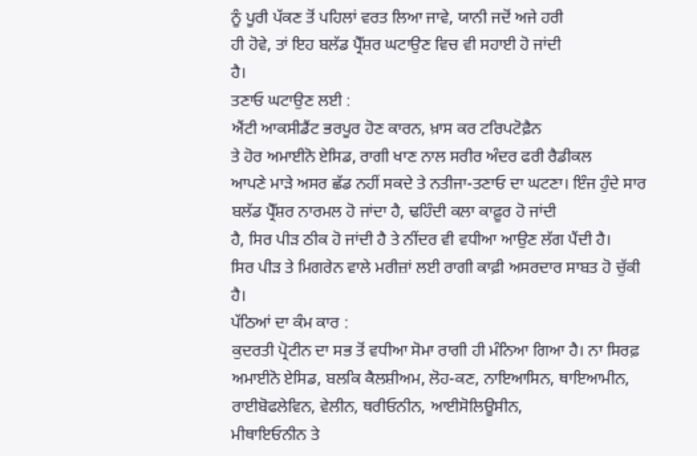ਨੂੰ ਪੂਰੀ ਪੱਕਣ ਤੋਂ ਪਹਿਲਾਂ ਵਰਤ ਲਿਆ ਜਾਵੇ, ਯਾਨੀ ਜਦੋਂ ਅਜੇ ਹਰੀ
ਹੀ ਹੋਵੇ, ਤਾਂ ਇਹ ਬਲੱਡ ਪ੍ਰੈੱਸ਼ਰ ਘਟਾਉਣ ਵਿਚ ਵੀ ਸਹਾਈ ਹੋ ਜਾਂਦੀ
ਹੈ।
ਤਣਾਓ ਘਟਾਉਣ ਲਈ :
ਐਂਟੀ ਆਕਸੀਡੈਂਟ ਭਰਪੂਰ ਹੋਣ ਕਾਰਨ, ਖ਼ਾਸ ਕਰ ਟਰਿਪਟੋਫ਼ੈਨ
ਤੇ ਹੋਰ ਅਮਾਈਨੋ ਏਸਿਡ, ਰਾਗੀ ਖਾਣ ਨਾਲ ਸਰੀਰ ਅੰਦਰ ਫਰੀ ਰੈਡੀਕਲ
ਆਪਣੇ ਮਾੜੇ ਅਸਰ ਛੱਡ ਨਹੀਂ ਸਕਦੇ ਤੇ ਨਤੀਜਾ-ਤਣਾਓ ਦਾ ਘਟਣਾ। ਇੰਜ ਹੁੰਦੇ ਸਾਰ
ਬਲੱਡ ਪ੍ਰੈੱਸ਼ਰ ਨਾਰਮਲ ਹੋ ਜਾਂਦਾ ਹੈ, ਢਹਿੰਦੀ ਕਲਾ ਕਾਫ਼ੂਰ ਹੋ ਜਾਂਦੀ
ਹੈ, ਸਿਰ ਪੀੜ ਠੀਕ ਹੋ ਜਾਂਦੀ ਹੈ ਤੇ ਨੀਂਦਰ ਵੀ ਵਧੀਆ ਆਉਣ ਲੱਗ ਪੈਂਦੀ ਹੈ।
ਸਿਰ ਪੀੜ ਤੇ ਮਿਗਰੇਨ ਵਾਲੇ ਮਰੀਜ਼ਾਂ ਲਈ ਰਾਗੀ ਕਾਫ਼ੀ ਅਸਰਦਾਰ ਸਾਬਤ ਹੋ ਚੁੱਕੀ
ਹੈ।
ਪੱਠਿਆਂ ਦਾ ਕੰਮ ਕਾਰ :
ਕੁਦਰਤੀ ਪ੍ਰੋਟੀਨ ਦਾ ਸਭ ਤੋਂ ਵਧੀਆ ਸੋਮਾ ਰਾਗੀ ਹੀ ਮੰਨਿਆ ਗਿਆ ਹੈ। ਨਾ ਸਿਰਫ਼
ਅਮਾਈਨੋ ਏਸਿਡ, ਬਲਕਿ ਕੈਲਸ਼ੀਅਮ, ਲੋਹ-ਕਣ, ਨਾਇਆਸਿਨ, ਥਾਇਆਮੀਨ,
ਰਾਈਬੋਫਲੇਵਿਨ, ਵੇਲੀਨ, ਥਰੀਓਨੀਨ, ਆਈਸੋਲਿਊਸੀਨ,
ਮੀਥਾਇਓਨੀਨ ਤੇ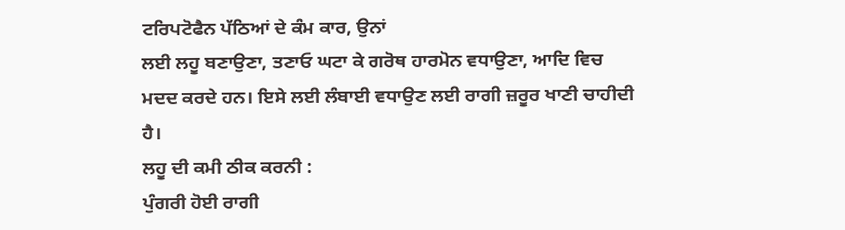ਟਰਿਪਟੋਫੈਨ ਪੱਠਿਆਂ ਦੇ ਕੰਮ ਕਾਰ, ਉਨਾਂ
ਲਈ ਲਹੂ ਬਣਾਉਣਾ, ਤਣਾਓ ਘਟਾ ਕੇ ਗਰੋਥ ਹਾਰਮੋਨ ਵਧਾਉਣਾ, ਆਦਿ ਵਿਚ
ਮਦਦ ਕਰਦੇ ਹਨ। ਇਸੇ ਲਈ ਲੰਬਾਈ ਵਧਾਉਣ ਲਈ ਰਾਗੀ ਜ਼ਰੂਰ ਖਾਣੀ ਚਾਹੀਦੀ ਹੈ।
ਲਹੂ ਦੀ ਕਮੀ ਠੀਕ ਕਰਨੀ :
ਪੁੰਗਰੀ ਹੋਈ ਰਾਗੀ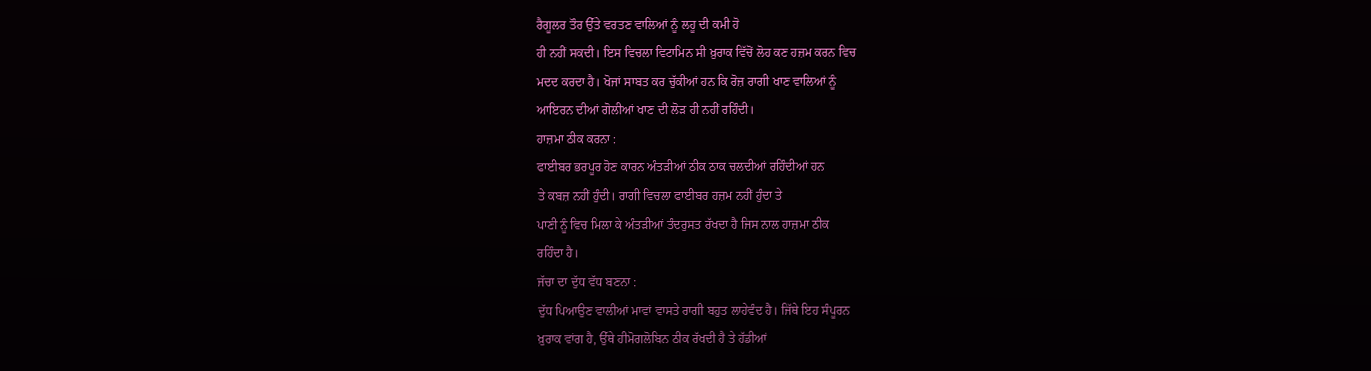ਰੈਗੂਲਰ ਤੌਰ ਉੱਤੇ ਵਰਤਣ ਵਾਲਿਆਂ ਨੂੰ ਲਹੂ ਦੀ ਕਮੀ ਹੋ
ਹੀ ਨਹੀਂ ਸਕਦੀ। ਇਸ ਵਿਚਲਾ ਵਿਟਾਮਿਨ ਸੀ ਖ਼ੁਰਾਕ ਵਿੱਚੋਂ ਲੋਹ ਕਣ ਹਜ਼ਮ ਕਰਨ ਵਿਚ
ਮਦਦ ਕਰਦਾ ਹੈ। ਖੋਜਾਂ ਸਾਬਤ ਕਰ ਚੁੱਕੀਆਂ ਹਨ ਕਿ ਰੋਜ਼ ਰਾਗੀ ਖਾਣ ਵਾਲਿਆਂ ਨੂੰ
ਆਇਰਨ ਦੀਆਂ ਗੋਲੀਆਂ ਖਾਣ ਦੀ ਲੋੜ ਹੀ ਨਹੀਂ ਰਹਿੰਦੀ।
ਹਾਜ਼ਮਾ ਠੀਕ ਕਰਨਾ :
ਫਾਈਬਰ ਭਰਪੂਰ ਹੋਣ ਕਾਰਨ ਅੰਤੜੀਆਂ ਠੀਕ ਠਾਕ ਚਲਦੀਆਂ ਰਹਿੰਦੀਆਂ ਹਨ
ਤੇ ਕਬਜ਼ ਨਹੀਂ ਹੁੰਦੀ। ਰਾਗੀ ਵਿਚਲਾ ਫਾਈਬਰ ਹਜ਼ਮ ਨਹੀਂ ਹੁੰਦਾ ਤੇ
ਪਾਣੀ ਨੂੰ ਵਿਚ ਮਿਲਾ ਕੇ ਅੰਤੜੀਆਂ ਤੰਦਰੁਸਤ ਰੱਖਦਾ ਹੈ ਜਿਸ ਨਾਲ ਹਾਜ਼ਮਾ ਠੀਕ
ਰਹਿੰਦਾ ਹੈ।
ਜੱਚਾ ਦਾ ਦੁੱਧ ਵੱਧ ਬਣਨਾ :
ਦੁੱਧ ਪਿਆਉਣ ਵਾਲੀਆਂ ਮਾਵਾਂ ਵਾਸਤੇ ਰਾਗੀ ਬਹੁਤ ਲਾਹੇਵੰਦ ਹੈ। ਜਿੱਥੇ ਇਹ ਸੰਪੂਰਨ
ਖ਼ੁਰਾਕ ਵਾਂਗ ਹੈ, ਉੱਥੇ ਹੀਮੋਗਲੋਬਿਨ ਠੀਕ ਰੱਖਦੀ ਹੈ ਤੇ ਹੱਡੀਆਂ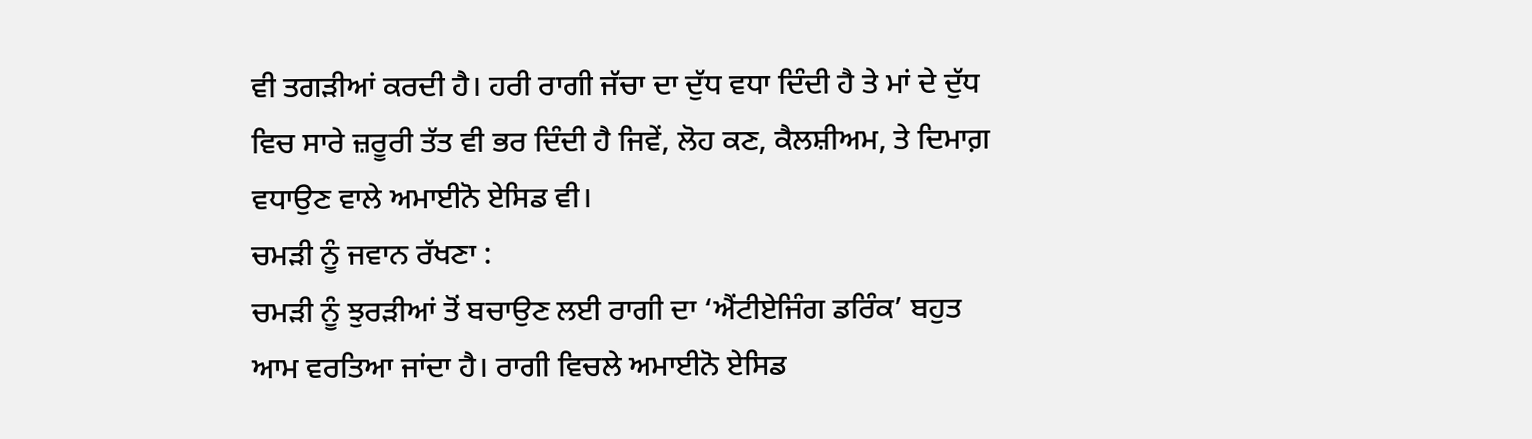ਵੀ ਤਗੜੀਆਂ ਕਰਦੀ ਹੈ। ਹਰੀ ਰਾਗੀ ਜੱਚਾ ਦਾ ਦੁੱਧ ਵਧਾ ਦਿੰਦੀ ਹੈ ਤੇ ਮਾਂ ਦੇ ਦੁੱਧ
ਵਿਚ ਸਾਰੇ ਜ਼ਰੂਰੀ ਤੱਤ ਵੀ ਭਰ ਦਿੰਦੀ ਹੈ ਜਿਵੇਂ, ਲੋਹ ਕਣ, ਕੈਲਸ਼ੀਅਮ, ਤੇ ਦਿਮਾਗ਼
ਵਧਾਉਣ ਵਾਲੇ ਅਮਾਈਨੋ ਏਸਿਡ ਵੀ।
ਚਮੜੀ ਨੂੰ ਜਵਾਨ ਰੱਖਣਾ :
ਚਮੜੀ ਨੂੰ ਝੁਰੜੀਆਂ ਤੋਂ ਬਚਾਉਣ ਲਈ ਰਾਗੀ ਦਾ ‘ਐਂਟੀਏਜਿੰਗ ਡਰਿੰਕ’ ਬਹੁਤ
ਆਮ ਵਰਤਿਆ ਜਾਂਦਾ ਹੈ। ਰਾਗੀ ਵਿਚਲੇ ਅਮਾਈਨੋ ਏਸਿਡ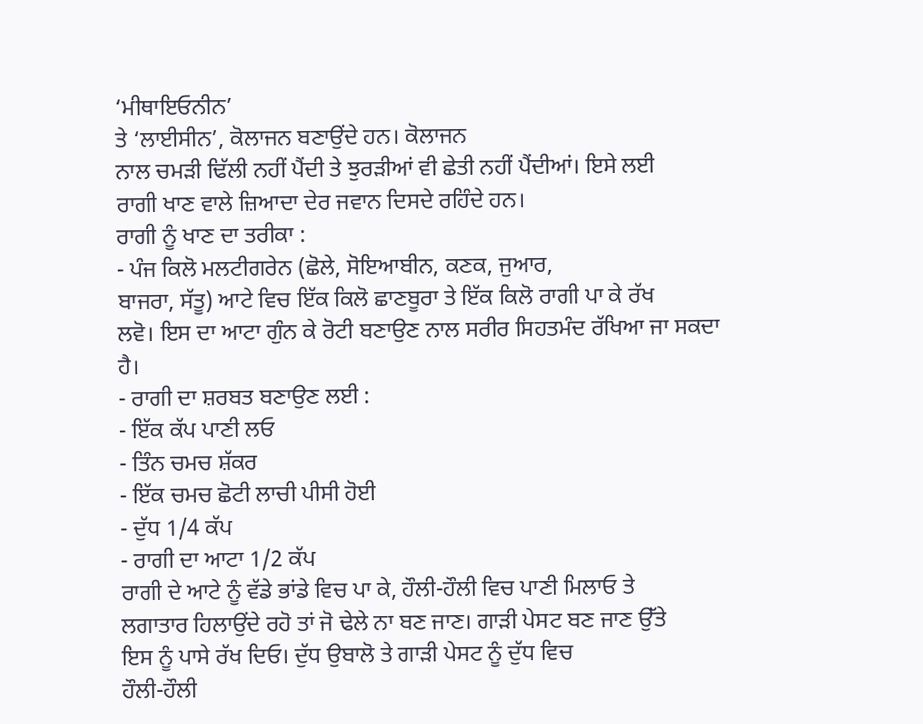‘ਮੀਥਾਇਓਨੀਨ’
ਤੇ ‘ਲਾਈਸੀਨ’, ਕੋਲਾਜਨ ਬਣਾਉਂਦੇ ਹਨ। ਕੋਲਾਜਨ
ਨਾਲ ਚਮੜੀ ਢਿੱਲੀ ਨਹੀਂ ਪੈਂਦੀ ਤੇ ਝੁਰੜੀਆਂ ਵੀ ਛੇਤੀ ਨਹੀਂ ਪੈਂਦੀਆਂ। ਇਸੇ ਲਈ
ਰਾਗੀ ਖਾਣ ਵਾਲੇ ਜ਼ਿਆਦਾ ਦੇਰ ਜਵਾਨ ਦਿਸਦੇ ਰਹਿੰਦੇ ਹਨ।
ਰਾਗੀ ਨੂੰ ਖਾਣ ਦਾ ਤਰੀਕਾ :
- ਪੰਜ ਕਿਲੋ ਮਲਟੀਗਰੇਨ (ਛੋਲੇ, ਸੋਇਆਬੀਨ, ਕਣਕ, ਜੁਆਰ,
ਬਾਜਰਾ, ਸੱਤੂ) ਆਟੇ ਵਿਚ ਇੱਕ ਕਿਲੋ ਛਾਣਬੂਰਾ ਤੇ ਇੱਕ ਕਿਲੋ ਰਾਗੀ ਪਾ ਕੇ ਰੱਖ
ਲਵੋ। ਇਸ ਦਾ ਆਟਾ ਗੁੰਨ ਕੇ ਰੋਟੀ ਬਣਾਉਣ ਨਾਲ ਸਰੀਰ ਸਿਹਤਮੰਦ ਰੱਖਿਆ ਜਾ ਸਕਦਾ
ਹੈ।
- ਰਾਗੀ ਦਾ ਸ਼ਰਬਤ ਬਣਾਉਣ ਲਈ :
- ਇੱਕ ਕੱਪ ਪਾਣੀ ਲਓ
- ਤਿੰਨ ਚਮਚ ਸ਼ੱਕਰ
- ਇੱਕ ਚਮਚ ਛੋਟੀ ਲਾਚੀ ਪੀਸੀ ਹੋਈ
- ਦੁੱਧ 1/4 ਕੱਪ
- ਰਾਗੀ ਦਾ ਆਟਾ 1/2 ਕੱਪ
ਰਾਗੀ ਦੇ ਆਟੇ ਨੂੰ ਵੱਡੇ ਭਾਂਡੇ ਵਿਚ ਪਾ ਕੇ, ਹੌਲੀ-ਹੌਲੀ ਵਿਚ ਪਾਣੀ ਮਿਲਾਓ ਤੇ
ਲਗਾਤਾਰ ਹਿਲਾਉਂਦੇ ਰਹੋ ਤਾਂ ਜੋ ਢੇਲੇ ਨਾ ਬਣ ਜਾਣ। ਗਾੜੀ ਪੇਸਟ ਬਣ ਜਾਣ ਉੱਤੇ
ਇਸ ਨੂੰ ਪਾਸੇ ਰੱਖ ਦਿਓ। ਦੁੱਧ ਉਬਾਲੋ ਤੇ ਗਾੜੀ ਪੇਸਟ ਨੂੰ ਦੁੱਧ ਵਿਚ
ਹੌਲੀ-ਹੌਲੀ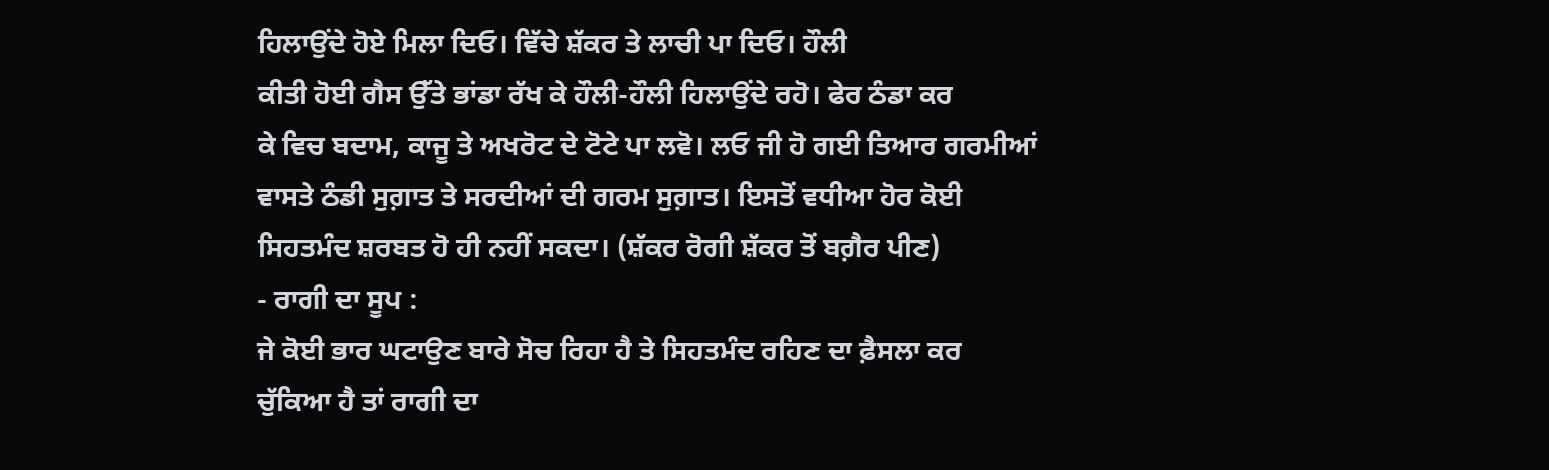ਹਿਲਾਉਂਦੇ ਹੋਏ ਮਿਲਾ ਦਿਓ। ਵਿੱਚੇ ਸ਼ੱਕਰ ਤੇ ਲਾਚੀ ਪਾ ਦਿਓ। ਹੌਲੀ
ਕੀਤੀ ਹੋਈ ਗੈਸ ਉੱਤੇ ਭਾਂਡਾ ਰੱਖ ਕੇ ਹੌਲੀ-ਹੌਲੀ ਹਿਲਾਉਂਦੇ ਰਹੋ। ਫੇਰ ਠੰਡਾ ਕਰ
ਕੇ ਵਿਚ ਬਦਾਮ, ਕਾਜੂ ਤੇ ਅਖਰੋਟ ਦੇ ਟੋਟੇ ਪਾ ਲਵੋ। ਲਓ ਜੀ ਹੋ ਗਈ ਤਿਆਰ ਗਰਮੀਆਂ
ਵਾਸਤੇ ਠੰਡੀ ਸੁਗ਼ਾਤ ਤੇ ਸਰਦੀਆਂ ਦੀ ਗਰਮ ਸੁਗ਼ਾਤ। ਇਸਤੋਂ ਵਧੀਆ ਹੋਰ ਕੋਈ
ਸਿਹਤਮੰਦ ਸ਼ਰਬਤ ਹੋ ਹੀ ਨਹੀਂ ਸਕਦਾ। (ਸ਼ੱਕਰ ਰੋਗੀ ਸ਼ੱਕਰ ਤੋਂ ਬਗ਼ੈਰ ਪੀਣ)
- ਰਾਗੀ ਦਾ ਸੂਪ :
ਜੇ ਕੋਈ ਭਾਰ ਘਟਾਉਣ ਬਾਰੇ ਸੋਚ ਰਿਹਾ ਹੈ ਤੇ ਸਿਹਤਮੰਦ ਰਹਿਣ ਦਾ ਫ਼ੈਸਲਾ ਕਰ
ਚੁੱਕਿਆ ਹੈ ਤਾਂ ਰਾਗੀ ਦਾ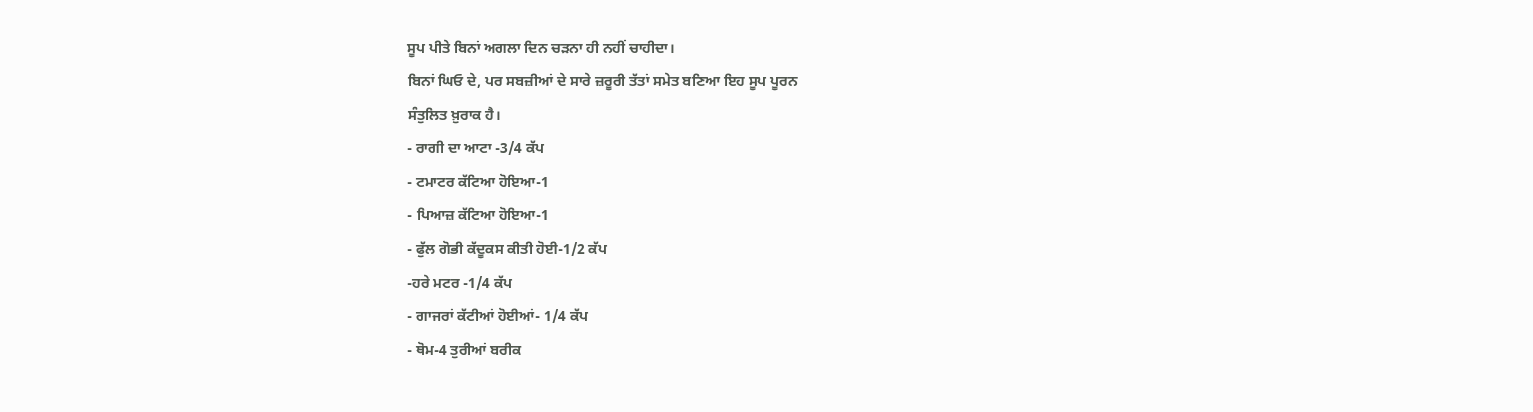ਸੂਪ ਪੀਤੇ ਬਿਨਾਂ ਅਗਲਾ ਦਿਨ ਚੜਨਾ ਹੀ ਨਹੀਂ ਚਾਹੀਦਾ।
ਬਿਨਾਂ ਘਿਓ ਦੇ, ਪਰ ਸਬਜ਼ੀਆਂ ਦੇ ਸਾਰੇ ਜ਼ਰੂਰੀ ਤੱਤਾਂ ਸਮੇਤ ਬਣਿਆ ਇਹ ਸੂਪ ਪੂਰਨ
ਸੰਤੁਲਿਤ ਖ਼ੁਰਾਕ ਹੈ।
- ਰਾਗੀ ਦਾ ਆਟਾ -3/4 ਕੱਪ
- ਟਮਾਟਰ ਕੱਟਿਆ ਹੋਇਆ-1
- ਪਿਆਜ਼ ਕੱਟਿਆ ਹੋਇਆ-1
- ਫੁੱਲ ਗੋਭੀ ਕੱਦੂਕਸ ਕੀਤੀ ਹੋਈ-1/2 ਕੱਪ
-ਹਰੇ ਮਟਰ -1/4 ਕੱਪ
- ਗਾਜਰਾਂ ਕੱਟੀਆਂ ਹੋਈਆਂ- 1/4 ਕੱਪ
- ਥੋਮ-4 ਤੁਰੀਆਂ ਬਰੀਕ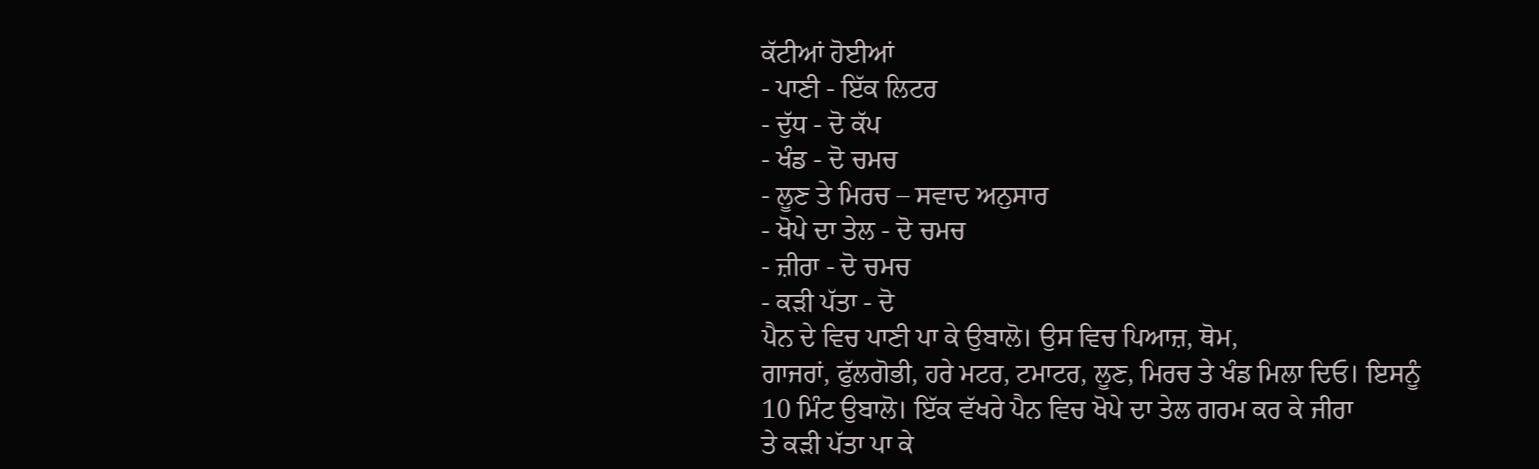ਕੱਟੀਆਂ ਹੋਈਆਂ
- ਪਾਣੀ - ਇੱਕ ਲਿਟਰ
- ਦੁੱਧ - ਦੋ ਕੱਪ
- ਖੰਡ - ਦੋ ਚਮਚ
- ਲੂਣ ਤੇ ਮਿਰਚ – ਸਵਾਦ ਅਨੁਸਾਰ
- ਖੋਪੇ ਦਾ ਤੇਲ - ਦੋ ਚਮਚ
- ਜ਼ੀਰਾ - ਦੋ ਚਮਚ
- ਕੜੀ ਪੱਤਾ - ਦੋ
ਪੈਨ ਦੇ ਵਿਚ ਪਾਣੀ ਪਾ ਕੇ ਉਬਾਲੋ। ਉਸ ਵਿਚ ਪਿਆਜ਼, ਥੋਮ,
ਗਾਜਰਾਂ, ਫੁੱਲਗੋਭੀ, ਹਰੇ ਮਟਰ, ਟਮਾਟਰ, ਲੂਣ, ਮਿਰਚ ਤੇ ਖੰਡ ਮਿਲਾ ਦਿਓ। ਇਸਨੂੰ
10 ਮਿੰਟ ਉਬਾਲੋ। ਇੱਕ ਵੱਖਰੇ ਪੈਨ ਵਿਚ ਖੋਪੇ ਦਾ ਤੇਲ ਗਰਮ ਕਰ ਕੇ ਜੀਰਾ
ਤੇ ਕੜੀ ਪੱਤਾ ਪਾ ਕੇ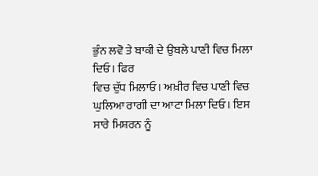ਭੁੰਨ ਲਵੋ ਤੇ ਬਾਕੀ ਦੇ ਉਬਲੇ ਪਾਣੀ ਵਿਚ ਮਿਲਾ ਦਿਓ। ਫਿਰ
ਵਿਚ ਦੁੱਧ ਮਿਲਾਓ। ਅਖ਼ੀਰ ਵਿਚ ਪਾਣੀ ਵਿਚ ਘੁਲਿਆ ਰਾਗੀ ਦਾ ਆਟਾ ਮਿਲਾ ਦਿਓ। ਇਸ
ਸਾਰੇ ਮਿਸ਼ਰਨ ਨੂੰ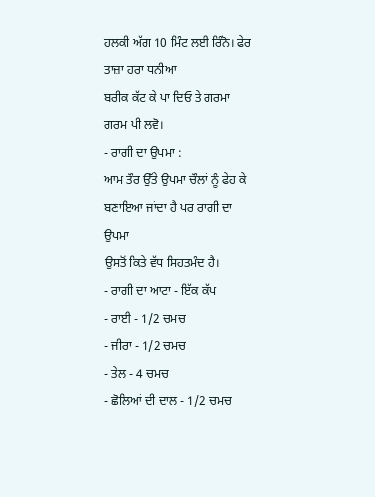ਹਲਕੀ ਅੱਗ 10 ਮਿੰਟ ਲਈ ਰਿੰਨੋ। ਫੇਰ ਤਾਜ਼ਾ ਹਰਾ ਧਨੀਆ
ਬਰੀਕ ਕੱਟ ਕੇ ਪਾ ਦਿਓ ਤੇ ਗਰਮਾ ਗਰਮ ਪੀ ਲਵੋ।
- ਰਾਗੀ ਦਾ ਉਪਮਾ :
ਆਮ ਤੌਰ ਉੱਤੇ ਉਪਮਾ ਚੌਲਾਂ ਨੂੰ ਫੇਹ ਕੇ ਬਣਾਇਆ ਜਾਂਦਾ ਹੈ ਪਰ ਰਾਗੀ ਦਾ ਉਪਮਾ
ਉਸਤੋਂ ਕਿਤੇ ਵੱਧ ਸਿਹਤਮੰਦ ਹੈ।
- ਰਾਗੀ ਦਾ ਆਟਾ - ਇੱਕ ਕੱਪ
- ਰਾਈ - 1/2 ਚਮਚ
- ਜੀਰਾ - 1/2 ਚਮਚ
- ਤੇਲ - 4 ਚਮਚ
- ਛੋਲਿਆਂ ਦੀ ਦਾਲ - 1/2 ਚਮਚ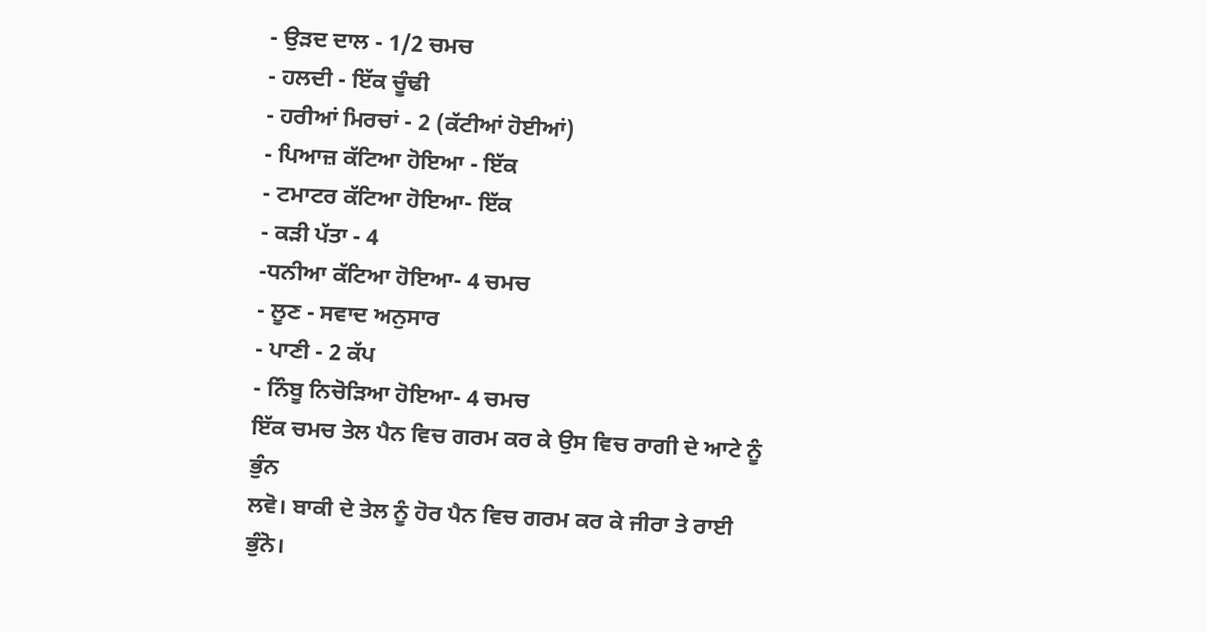- ਉੜਦ ਦਾਲ - 1/2 ਚਮਚ
- ਹਲਦੀ - ਇੱਕ ਚੂੰਢੀ
- ਹਰੀਆਂ ਮਿਰਚਾਂ - 2 (ਕੱਟੀਆਂ ਹੋਈਆਂ)
- ਪਿਆਜ਼ ਕੱਟਿਆ ਹੋਇਆ - ਇੱਕ
- ਟਮਾਟਰ ਕੱਟਿਆ ਹੋਇਆ- ਇੱਕ
- ਕੜੀ ਪੱਤਾ - 4
-ਧਨੀਆ ਕੱਟਿਆ ਹੋਇਆ- 4 ਚਮਚ
- ਲੂਣ - ਸਵਾਦ ਅਨੁਸਾਰ
- ਪਾਣੀ - 2 ਕੱਪ
- ਨਿੰਬੂ ਨਿਚੋੜਿਆ ਹੋਇਆ- 4 ਚਮਚ
ਇੱਕ ਚਮਚ ਤੇਲ ਪੈਨ ਵਿਚ ਗਰਮ ਕਰ ਕੇ ਉਸ ਵਿਚ ਰਾਗੀ ਦੇ ਆਟੇ ਨੂੰ ਭੁੰਨ
ਲਵੋ। ਬਾਕੀ ਦੇ ਤੇਲ ਨੂੰ ਹੋਰ ਪੈਨ ਵਿਚ ਗਰਮ ਕਰ ਕੇ ਜੀਰਾ ਤੇ ਰਾਈ
ਭੁੰਨੋ।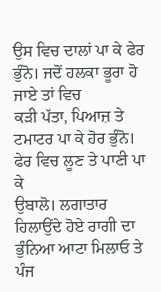ਉਸ ਵਿਚ ਦਾਲਾਂ ਪਾ ਕੇ ਫੇਰ ਭੁੰਨੋ। ਜਦੋਂ ਹਲਕਾ ਭੂਰਾ ਹੋ ਜਾਏ ਤਾਂ ਵਿਚ
ਕੜੀ ਪੱਤਾ, ਪਿਆਜ਼ ਤੇ ਟਮਾਟਰ ਪਾ ਕੇ ਹੋਰ ਭੁੰਨੋ। ਫੇਰ ਵਿਚ ਲੂਣ ਤੇ ਪਾਣੀ ਪਾ ਕੇ
ਉਬਾਲੋ। ਲਗਾਤਾਰ ਹਿਲਾਉਂਦੇ ਹੋਏ ਰਾਗੀ ਦਾ ਭੁੰਨਿਆ ਆਟਾ ਮਿਲਾਓ ਤੇ ਪੰਜ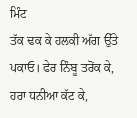ਮਿੰਟ
ਤੱਕ ਢਕ ਕੇ ਹਲਕੀ ਅੱਗ ਉੱਤੇ ਪਕਾਓ। ਫੇਰ ਨਿੰਬੂ ਤਰੋਂਕ ਕੇ, ਹਰਾ ਧਨੀਆ ਕੱਟ ਕੇ,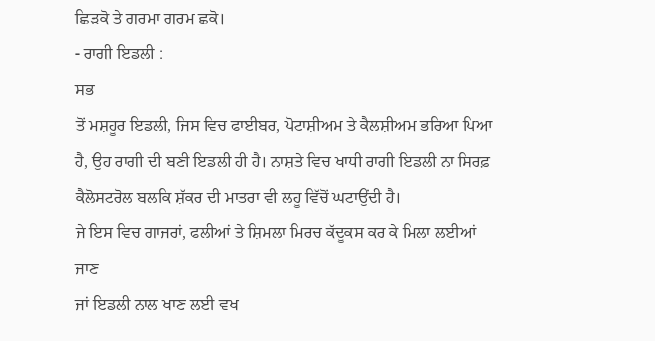ਛਿੜਕੋ ਤੇ ਗਰਮਾ ਗਰਮ ਛਕੋ।
- ਰਾਗੀ ਇਡਲੀ :
ਸਭ
ਤੋਂ ਮਸ਼ਹੂਰ ਇਡਲੀ, ਜਿਸ ਵਿਚ ਫਾਈਬਰ, ਪੋਟਾਸ਼ੀਅਮ ਤੇ ਕੈਲਸ਼ੀਅਮ ਭਰਿਆ ਪਿਆ
ਹੈ, ਉਹ ਰਾਗੀ ਦੀ ਬਣੀ ਇਡਲੀ ਹੀ ਹੈ। ਨਾਸ਼ਤੇ ਵਿਚ ਖਾਧੀ ਰਾਗੀ ਇਡਲੀ ਨਾ ਸਿਰਫ਼
ਕੈਲੋਸਟਰੋਲ ਬਲਕਿ ਸ਼ੱਕਰ ਦੀ ਮਾਤਰਾ ਵੀ ਲਹੂ ਵਿੱਚੋਂ ਘਟਾਉਂਦੀ ਹੈ।
ਜੇ ਇਸ ਵਿਚ ਗਾਜਰਾਂ, ਫਲੀਆਂ ਤੇ ਸ਼ਿਮਲਾ ਮਿਰਚ ਕੱਦੂਕਸ ਕਰ ਕੇ ਮਿਲਾ ਲਈਆਂ ਜਾਣ
ਜਾਂ ਇਡਲੀ ਨਾਲ ਖਾਣ ਲਈ ਵਖ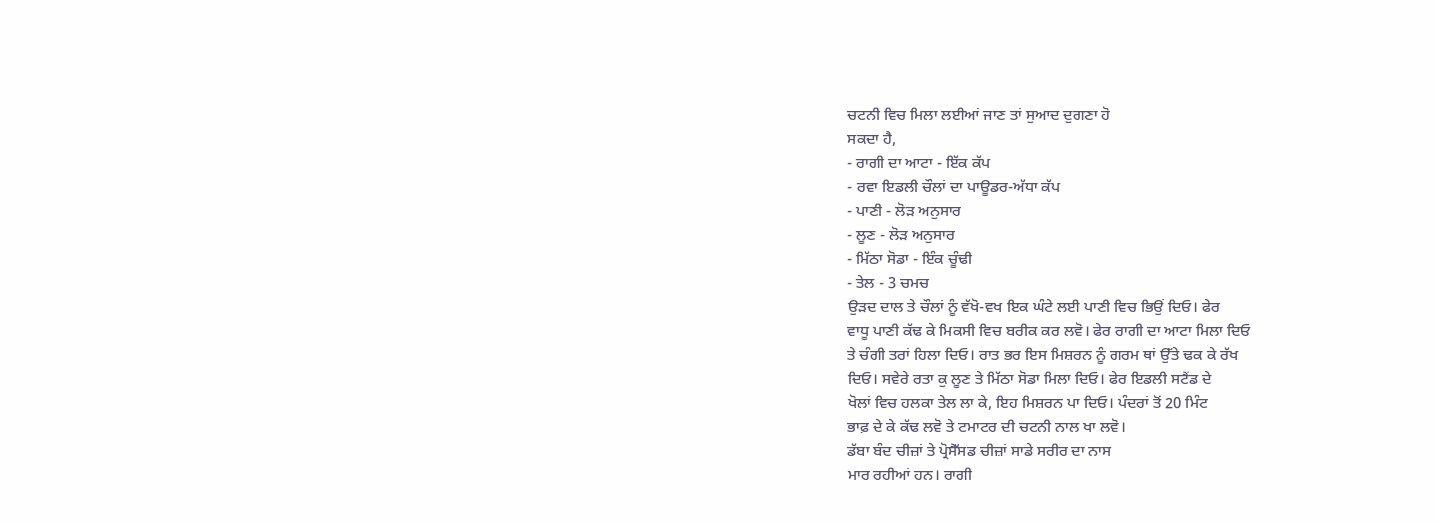ਚਟਨੀ ਵਿਚ ਮਿਲਾ ਲਈਆਂ ਜਾਣ ਤਾਂ ਸੁਆਦ ਦੁਗਣਾ ਹੋ
ਸਕਦਾ ਹੈ,
- ਰਾਗੀ ਦਾ ਆਟਾ - ਇੱਕ ਕੱਪ
- ਰਵਾ ਇਡਲੀ ਚੌਲਾਂ ਦਾ ਪਾਊਡਰ-ਅੱਧਾ ਕੱਪ
- ਪਾਣੀ - ਲੋੜ ਅਨੁਸਾਰ
- ਲੂਣ - ਲੋੜ ਅਨੁਸਾਰ
- ਮਿੱਠਾ ਸੋਡਾ - ਇੰਕ ਚੂੰਢੀ
- ਤੇਲ - 3 ਚਮਚ
ਉੜਦ ਦਾਲ ਤੇ ਚੌਲਾਂ ਨੂੰ ਵੱਖੋ-ਵਖ ਇਕ ਘੰਟੇ ਲਈ ਪਾਣੀ ਵਿਚ ਭਿਉਂ ਦਿਓ। ਫੇਰ
ਵਾਧੂ ਪਾਣੀ ਕੱਢ ਕੇ ਮਿਕਸੀ ਵਿਚ ਬਰੀਕ ਕਰ ਲਵੋ। ਫੇਰ ਰਾਗੀ ਦਾ ਆਟਾ ਮਿਲਾ ਦਿਓ
ਤੇ ਚੰਗੀ ਤਰਾਂ ਹਿਲਾ ਦਿਓ। ਰਾਤ ਭਰ ਇਸ ਮਿਸ਼ਰਨ ਨੂੰ ਗਰਮ ਥਾਂ ਉੱਤੇ ਢਕ ਕੇ ਰੱਖ
ਦਿਓ। ਸਵੇਰੇ ਰਤਾ ਕੁ ਲੂਣ ਤੇ ਮਿੱਠਾ ਸੋਡਾ ਮਿਲਾ ਦਿਓ। ਫੇਰ ਇਡਲੀ ਸਟੈਂਡ ਦੇ
ਖੋਲਾਂ ਵਿਚ ਹਲਕਾ ਤੇਲ ਲਾ ਕੇ, ਇਹ ਮਿਸ਼ਰਨ ਪਾ ਦਿਓ। ਪੰਦਰਾਂ ਤੋਂ 20 ਮਿੰਟ
ਭਾਫ਼ ਦੇ ਕੇ ਕੱਢ ਲਵੋ ਤੇ ਟਮਾਟਰ ਦੀ ਚਟਨੀ ਨਾਲ ਖਾ ਲਵੋ।
ਡੱਬਾ ਬੰਦ ਚੀਜ਼ਾਂ ਤੇ ਪ੍ਰੋਸੈੱਸਡ ਚੀਜ਼ਾਂ ਸਾਡੇ ਸਰੀਰ ਦਾ ਨਾਸ
ਮਾਰ ਰਹੀਆਂ ਹਨ। ਰਾਗੀ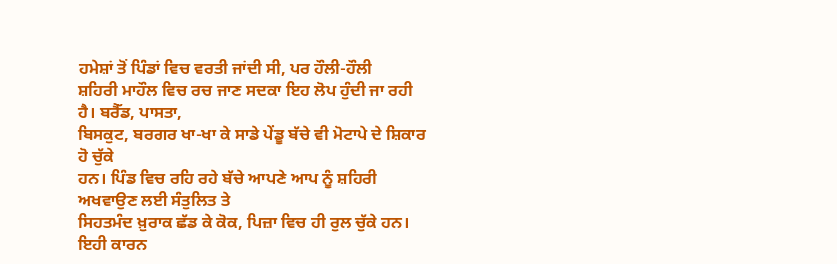ਹਮੇਸ਼ਾਂ ਤੋਂ ਪਿੰਡਾਂ ਵਿਚ ਵਰਤੀ ਜਾਂਦੀ ਸੀ, ਪਰ ਹੌਲੀ-ਹੌਲੀ
ਸ਼ਹਿਰੀ ਮਾਹੌਲ ਵਿਚ ਰਚ ਜਾਣ ਸਦਕਾ ਇਹ ਲੋਪ ਹੁੰਦੀ ਜਾ ਰਹੀ ਹੈ। ਬਰੈੱਡ, ਪਾਸਤਾ,
ਬਿਸਕੁਟ, ਬਰਗਰ ਖਾ-ਖਾ ਕੇ ਸਾਡੇ ਪੇਂਡੂ ਬੱਚੇ ਵੀ ਮੋਟਾਪੇ ਦੇ ਸ਼ਿਕਾਰ ਹੋ ਚੁੱਕੇ
ਹਨ। ਪਿੰਡ ਵਿਚ ਰਹਿ ਰਹੇ ਬੱਚੇ ਆਪਣੇ ਆਪ ਨੂੰ ਸ਼ਹਿਰੀ ਅਖਵਾਉਣ ਲਈ ਸੰਤੁਲਿਤ ਤੇ
ਸਿਹਤਮੰਦ ਖ਼ੁਰਾਕ ਛੱਡ ਕੇ ਕੋਕ, ਪਿਜ਼ਾ ਵਿਚ ਹੀ ਰੁਲ ਚੁੱਕੇ ਹਨ।
ਇਹੀ ਕਾਰਨ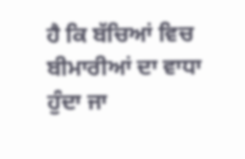ਹੈ ਕਿ ਬੱਚਿਆਂ ਵਿਚ ਬੀਮਾਰੀਆਂ ਦਾ ਵਾਧਾ ਹੁੰਦਾ ਜਾ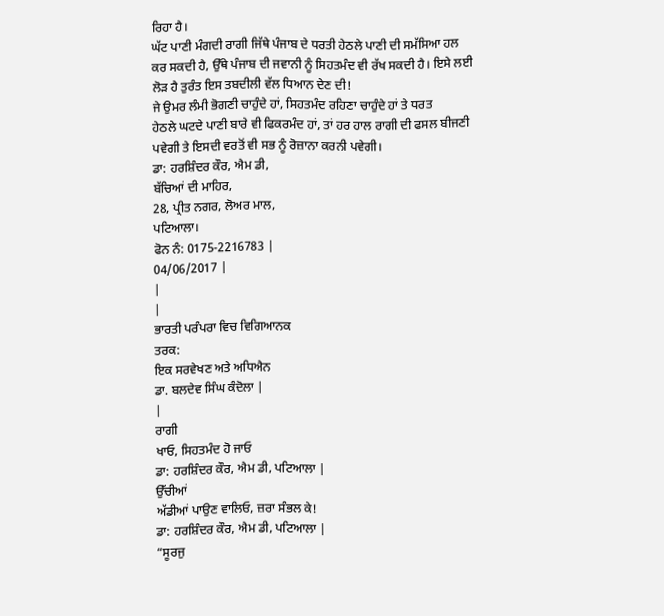ਰਿਹਾ ਹੈ।
ਘੱਟ ਪਾਣੀ ਮੰਗਦੀ ਰਾਗੀ ਜਿੱਥੇ ਪੰਜਾਬ ਦੇ ਧਰਤੀ ਹੇਠਲੇ ਪਾਣੀ ਦੀ ਸਮੱਸਿਆ ਹਲ
ਕਰ ਸਕਦੀ ਹੈ, ਉੱਥੇ ਪੰਜਾਬ ਦੀ ਜਵਾਨੀ ਨੂੰ ਸਿਹਤਮੰਦ ਵੀ ਰੱਖ ਸਕਦੀ ਹੈ। ਇਸੇ ਲਈ
ਲੋੜ ਹੈ ਤੁਰੰਤ ਇਸ ਤਬਦੀਲੀ ਵੱਲ ਧਿਆਨ ਦੇਣ ਦੀ!
ਜੇ ਉਮਰ ਲੰਮੀ ਭੋਗਣੀ ਚਾਹੁੰਦੇ ਹਾਂ, ਸਿਹਤਮੰਦ ਰਹਿਣਾ ਚਾਹੁੰਦੇ ਹਾਂ ਤੇ ਧਰਤ
ਹੇਠਲੇ ਘਟਦੇ ਪਾਣੀ ਬਾਰੇ ਵੀ ਫਿਕਰਮੰਦ ਹਾਂ, ਤਾਂ ਹਰ ਹਾਲ ਰਾਗੀ ਦੀ ਫਸਲ ਬੀਜਣੀ
ਪਵੇਗੀ ਤੇ ਇਸਦੀ ਵਰਤੋਂ ਵੀ ਸਭ ਨੂੰ ਰੋਜ਼ਾਨਾ ਕਰਨੀ ਪਵੇਗੀ।
ਡਾ: ਹਰਸ਼ਿੰਦਰ ਕੌਰ, ਐਮ ਡੀ,
ਬੱਚਿਆਂ ਦੀ ਮਾਹਿਰ,
28, ਪ੍ਰੀਤ ਨਗਰ, ਲੋਅਰ ਮਾਲ,
ਪਟਿਆਲਾ।
ਫੋਨ ਨੰ: 0175-2216783 |
04/06/2017 |
|
|
ਭਾਰਤੀ ਪਰੰਪਰਾ ਵਿਚ ਵਿਗਿਆਨਕ
ਤਰਕ:
ਇਕ ਸਰਵੇਖਣ ਅਤੇ ਅਧਿਐਨ
ਡਾ. ਬਲਦੇਵ ਸਿੰਘ ਕੰਦੋਲਾ |
|
ਰਾਗੀ
ਖਾਓ, ਸਿਹਤਮੰਦ ਹੋ ਜਾਓ
ਡਾ: ਹਰਸ਼ਿੰਦਰ ਕੌਰ, ਐਮ ਡੀ, ਪਟਿਆਲਾ |
ਉੱਚੀਆਂ
ਅੱਡੀਆਂ ਪਾਉਣ ਵਾਲਿਓ, ਜ਼ਰਾ ਸੰਭਲ ਕੇ!
ਡਾ: ਹਰਸ਼ਿੰਦਰ ਕੌਰ, ਐਮ ਡੀ, ਪਟਿਆਲਾ |
“ਸੂਰਜੁ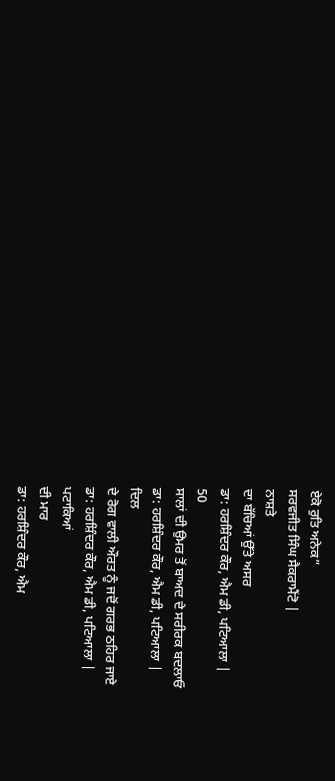ਏਕੋ ਰੁਤਿ ਅਨੇਕ”
ਸਰਵਜੀਤ ਸਿੰਘ ਸੈਕਰਾਮੈਂਟੋ |
ਨਾਸ਼ਤੇ
ਦਾ ਬੱਚਿਆਂ ਉੱਤੇ ਅਸਰ
ਡਾ: ਹਰਸ਼ਿੰਦਰ ਕੌਰ, ਐਮ ਡੀ, ਪਟਿਆਲਾ |
50
ਸਾਲਾਂ ਦੀ ਉਮਰ ਤੋਂ ਬਾਅਦ ਦੇ ਸਰੀਰਕ ਬਦਲਾਓ
ਡਾ: ਹਰਸ਼ਿੰਦਰ ਕੌਰ, ਐਮ ਡੀ, ਪਟਿਆਲਾ |
ਦਿਲ
ਦੇ ਰੋਗ ਵਾਲੀ ਔਰਤ ਨੂੰ ਜਦੋਂ ਗਰਭ ਠਹਿਰ ਜਾਏ
ਡਾ: ਹਰਸ਼ਿੰਦਰ ਕੌਰ, ਐਮ ਡੀ, ਪਟਿਆਲਾ |
ਪਟਾਕਿਆਂ
ਦੀ ਮਾਰ
ਡਾ: ਹਰਸ਼ਿੰਦਰ ਕੌਰ, ਐਮ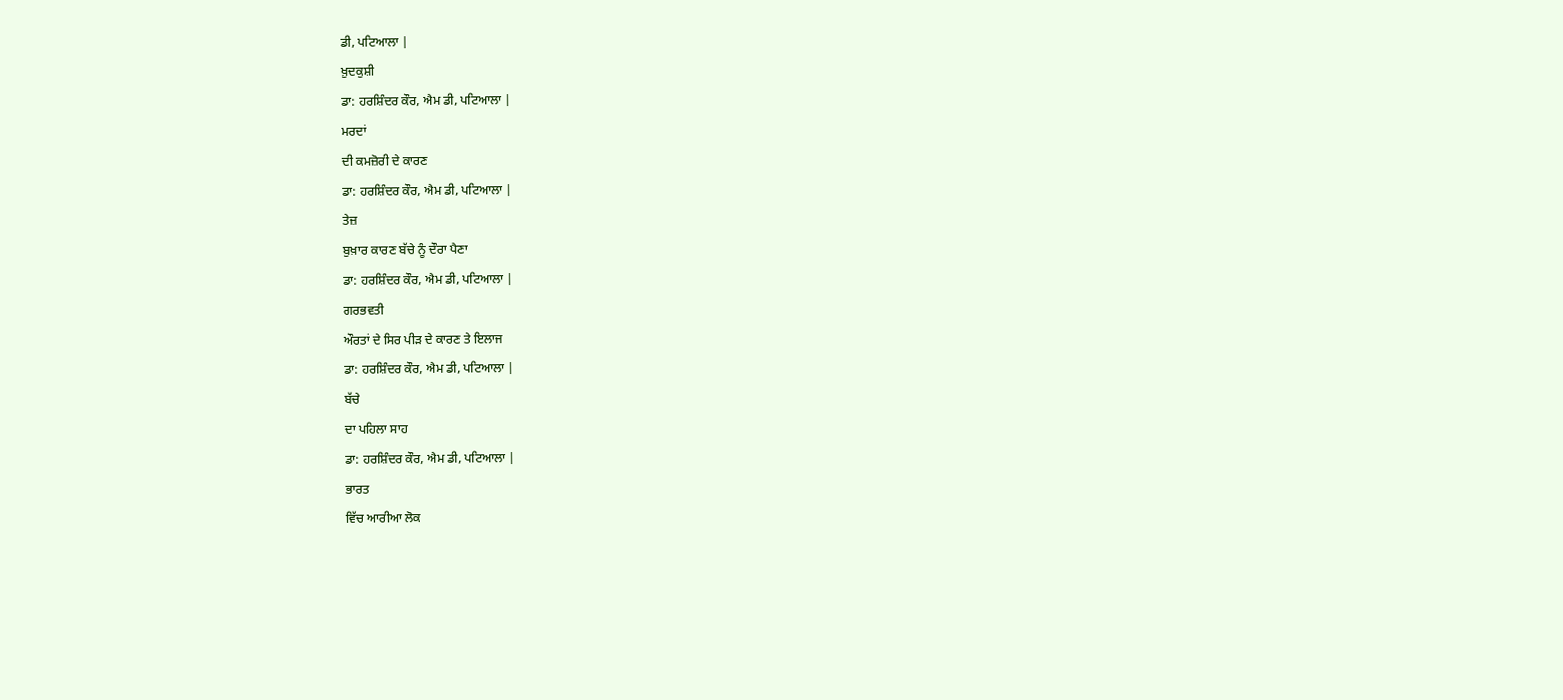ਡੀ, ਪਟਿਆਲਾ |
ਖ਼ੁਦਕੁਸ਼ੀ
ਡਾ: ਹਰਸ਼ਿੰਦਰ ਕੌਰ, ਐਮ ਡੀ, ਪਟਿਆਲਾ |
ਮਰਦਾਂ
ਦੀ ਕਮਜ਼ੋਰੀ ਦੇ ਕਾਰਣ
ਡਾ: ਹਰਸ਼ਿੰਦਰ ਕੌਰ, ਐਮ ਡੀ, ਪਟਿਆਲਾ |
ਤੇਜ਼
ਬੁਖ਼ਾਰ ਕਾਰਣ ਬੱਚੇ ਨੂੰ ਦੌਰਾ ਪੈਣਾ
ਡਾ: ਹਰਸ਼ਿੰਦਰ ਕੌਰ, ਐਮ ਡੀ, ਪਟਿਆਲਾ |
ਗਰਭਵਤੀ
ਔਰਤਾਂ ਦੇ ਸਿਰ ਪੀੜ ਦੇ ਕਾਰਣ ਤੇ ਇਲਾਜ
ਡਾ: ਹਰਸ਼ਿੰਦਰ ਕੌਰ, ਐਮ ਡੀ, ਪਟਿਆਲਾ |
ਬੱਚੇ
ਦਾ ਪਹਿਲਾ ਸਾਹ
ਡਾ: ਹਰਸ਼ਿੰਦਰ ਕੌਰ, ਐਮ ਡੀ, ਪਟਿਆਲਾ |
ਭਾਰਤ
ਵਿੱਚ ਆਰੀਆ ਲੋਕ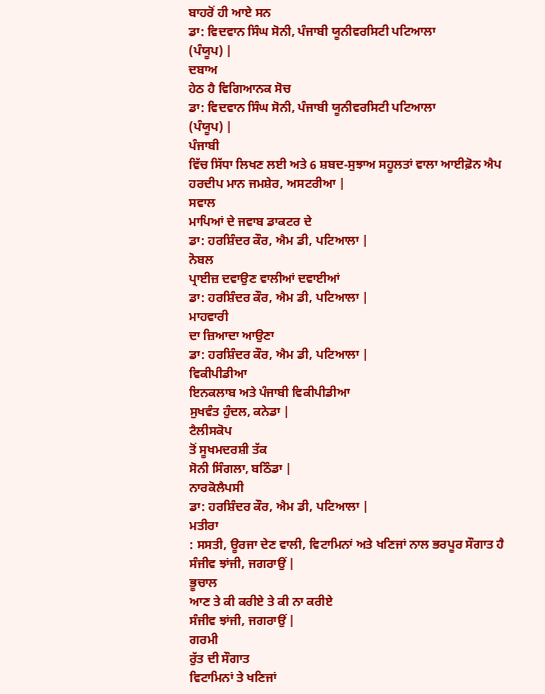ਬਾਹਰੋਂ ਹੀ ਆਏ ਸਨ
ਡਾ: ਵਿਦਵਾਨ ਸਿੰਘ ਸੋਨੀ, ਪੰਜਾਬੀ ਯੂਨੀਵਰਸਿਟੀ ਪਟਿਆਲਾ
(ਪੰਯੂਪ) |
ਦਬਾਅ
ਹੇਠ ਹੈ ਵਿਗਿਆਨਕ ਸੋਚ
ਡਾ: ਵਿਦਵਾਨ ਸਿੰਘ ਸੋਨੀ, ਪੰਜਾਬੀ ਯੂਨੀਵਰਸਿਟੀ ਪਟਿਆਲਾ
(ਪੰਯੂਪ) |
ਪੰਜਾਬੀ
ਵਿੱਚ ਸਿੱਧਾ ਲਿਖਣ ਲਈ ਅਤੇ 6 ਸ਼ਬਦ-ਸੁਝਾਅ ਸਹੂਲਤਾਂ ਵਾਲਾ ਆਈਫ਼ੋਨ ਐਪ
ਹਰਦੀਪ ਮਾਨ ਜਮਸ਼ੇਰ, ਅਸਟਰੀਆ |
ਸਵਾਲ
ਮਾਪਿਆਂ ਦੇ ਜਵਾਬ ਡਾਕਟਰ ਦੇ
ਡਾ: ਹਰਸ਼ਿੰਦਰ ਕੌਰ, ਐਮ ਡੀ, ਪਟਿਆਲਾ |
ਨੋਬਲ
ਪ੍ਰਾਈਜ਼ ਦਵਾਉਣ ਵਾਲੀਆਂ ਦਵਾਈਆਂ
ਡਾ: ਹਰਸ਼ਿੰਦਰ ਕੌਰ, ਐਮ ਡੀ, ਪਟਿਆਲਾ |
ਮਾਹਵਾਰੀ
ਦਾ ਜ਼ਿਆਦਾ ਆਉਣਾ
ਡਾ: ਹਰਸ਼ਿੰਦਰ ਕੌਰ, ਐਮ ਡੀ, ਪਟਿਆਲਾ |
ਵਿਕੀਪੀਡੀਆ
ਇਨਕਲਾਬ ਅਤੇ ਪੰਜਾਬੀ ਵਿਕੀਪੀਡੀਆ
ਸੁਖਵੰਤ ਹੁੰਦਲ, ਕਨੇਡਾ |
ਟੈਲੀਸਕੋਪ
ਤੋਂ ਸੂਖਮਦਰਸ਼ੀ ਤੱਕ
ਸੋਨੀ ਸਿੰਗਲਾ, ਬਠਿੰਡਾ |
ਨਾਰਕੋਲੈਪਸੀ
ਡਾ: ਹਰਸ਼ਿੰਦਰ ਕੌਰ, ਐਮ ਡੀ, ਪਟਿਆਲਾ |
ਮਤੀਰਾ
: ਸਸਤੀ, ਊਰਜਾ ਦੇਣ ਵਾਲੀ, ਵਿਟਾਮਿਨਾਂ ਅਤੇ ਖਣਿਜਾਂ ਨਾਲ ਭਰਪੂਰ ਸੌਗਾਤ ਹੈ
ਸੰਜੀਵ ਝਾਂਜੀ, ਜਗਰਾਉਂ |
ਭੂਚਾਲ
ਆਣ ਤੇ ਕੀ ਕਰੀਏ ਤੇ ਕੀ ਨਾ ਕਰੀਏ
ਸੰਜੀਵ ਝਾਂਜੀ, ਜਗਰਾਉਂ |
ਗਰਮੀ
ਰੁੱਤ ਦੀ ਸੌਗਾਤ
ਵਿਟਾਮਿਨਾਂ ਤੇ ਖਣਿਜਾਂ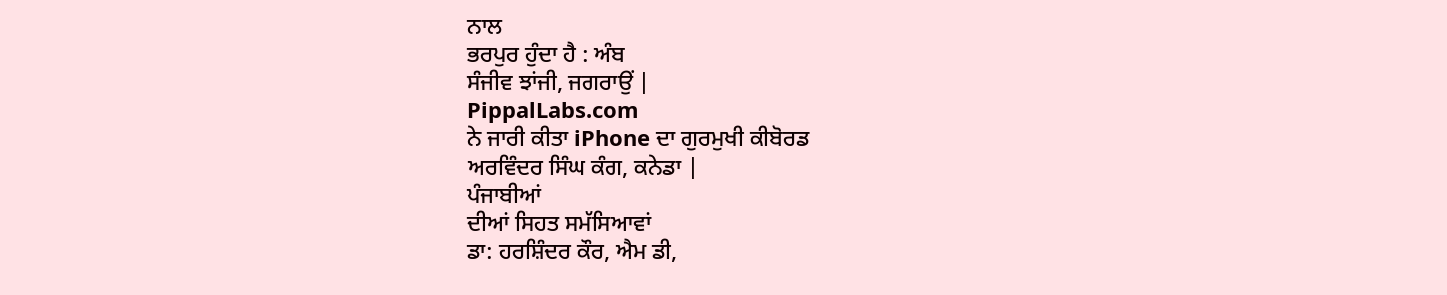ਨਾਲ
ਭਰਪੁਰ ਹੁੰਦਾ ਹੈ : ਅੰਬ
ਸੰਜੀਵ ਝਾਂਜੀ, ਜਗਰਾਉਂ |
PippalLabs.com
ਨੇ ਜਾਰੀ ਕੀਤਾ iPhone ਦਾ ਗੁਰਮੁਖੀ ਕੀਬੋਰਡ
ਅਰਵਿੰਦਰ ਸਿੰਘ ਕੰਗ, ਕਨੇਡਾ |
ਪੰਜਾਬੀਆਂ
ਦੀਆਂ ਸਿਹਤ ਸਮੱਸਿਆਵਾਂ
ਡਾ: ਹਰਸ਼ਿੰਦਰ ਕੌਰ, ਐਮ ਡੀ,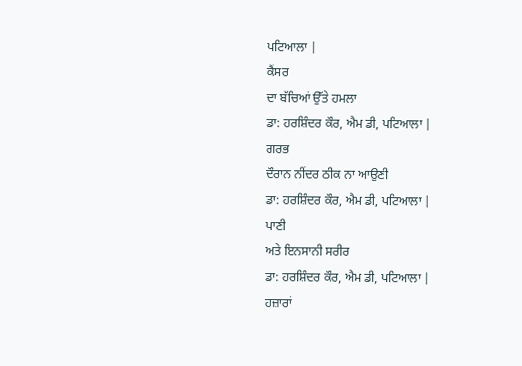ਪਟਿਆਲਾ |
ਕੈਂਸਰ
ਦਾ ਬੱਚਿਆਂ ਉੱਤੇ ਹਮਲਾ
ਡਾ: ਹਰਸ਼ਿੰਦਰ ਕੌਰ, ਐਮ ਡੀ, ਪਟਿਆਲਾ |
ਗਰਭ
ਦੌਰਾਨ ਨੀਂਦਰ ਠੀਕ ਨਾ ਆਉਣੀ
ਡਾ: ਹਰਸ਼ਿੰਦਰ ਕੌਰ, ਐਮ ਡੀ, ਪਟਿਆਲਾ |
ਪਾਣੀ
ਅਤੇ ਇਨਸਾਨੀ ਸਰੀਰ
ਡਾ: ਹਰਸ਼ਿੰਦਰ ਕੌਰ, ਐਮ ਡੀ, ਪਟਿਆਲਾ |
ਹਜ਼ਾਰਾਂ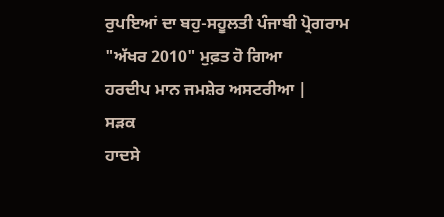ਰੁਪਇਆਂ ਦਾ ਬਹੁ-ਸਹੂਲਤੀ ਪੰਜਾਬੀ ਪ੍ਰੋਗਰਾਮ "ਅੱਖਰ 2010" ਮੁਫ਼ਤ ਹੋ ਗਿਆ
ਹਰਦੀਪ ਮਾਨ ਜਮਸ਼ੇਰ ਅਸਟਰੀਆ |
ਸੜਕ
ਹਾਦਸੇ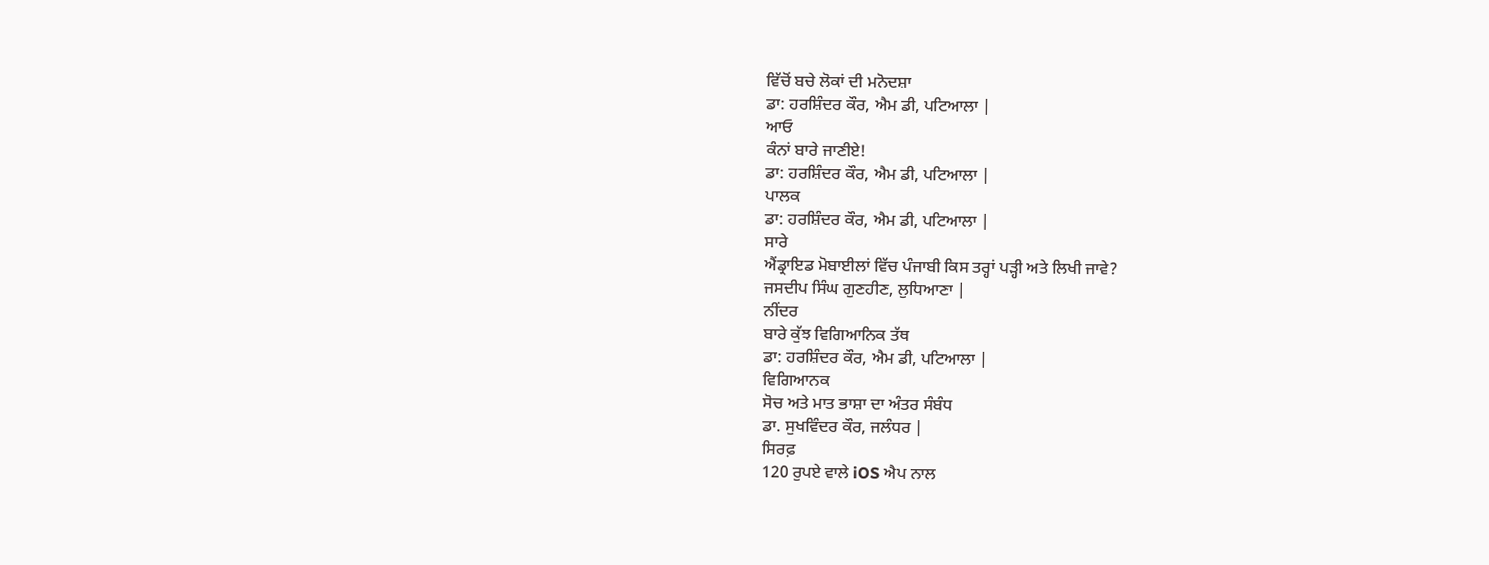ਵਿੱਚੋਂ ਬਚੇ ਲੋਕਾਂ ਦੀ ਮਨੋਦਸ਼ਾ
ਡਾ: ਹਰਸ਼ਿੰਦਰ ਕੌਰ, ਐਮ ਡੀ, ਪਟਿਆਲਾ |
ਆਓ
ਕੰਨਾਂ ਬਾਰੇ ਜਾਣੀਏ!
ਡਾ: ਹਰਸ਼ਿੰਦਰ ਕੌਰ, ਐਮ ਡੀ, ਪਟਿਆਲਾ |
ਪਾਲਕ
ਡਾ: ਹਰਸ਼ਿੰਦਰ ਕੌਰ, ਐਮ ਡੀ, ਪਟਿਆਲਾ |
ਸਾਰੇ
ਐਂਡ੍ਰਾਇਡ ਮੋਬਾਈਲਾਂ ਵਿੱਚ ਪੰਜਾਬੀ ਕਿਸ ਤਰ੍ਹਾਂ ਪੜ੍ਹੀ ਅਤੇ ਲਿਖੀ ਜਾਵੇ?
ਜਸਦੀਪ ਸਿੰਘ ਗੁਣਹੀਣ, ਲੁਧਿਆਣਾ |
ਨੀਂਦਰ
ਬਾਰੇ ਕੁੱਝ ਵਿਗਿਆਨਿਕ ਤੱਥ
ਡਾ: ਹਰਸ਼ਿੰਦਰ ਕੌਰ, ਐਮ ਡੀ, ਪਟਿਆਲਾ |
ਵਿਗਿਆਨਕ
ਸੋਚ ਅਤੇ ਮਾਤ ਭਾਸ਼ਾ ਦਾ ਅੰਤਰ ਸੰਬੰਧ
ਡਾ. ਸੁਖਵਿੰਦਰ ਕੌਰ, ਜਲੰਧਰ |
ਸਿਰਫ਼
120 ਰੁਪਏ ਵਾਲੇ iOS ਐਪ ਨਾਲ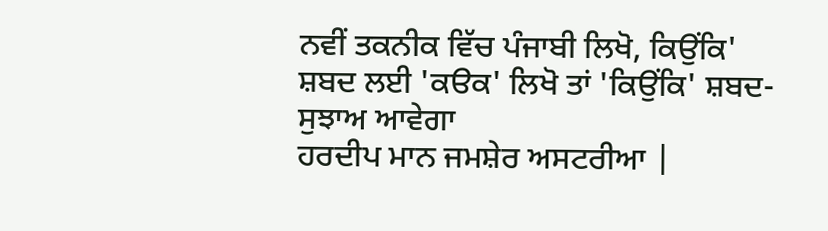ਨਵੀਂ ਤਕਨੀਕ ਵਿੱਚ ਪੰਜਾਬੀ ਲਿਖੋ, ਕਿਉਂਕਿ'
ਸ਼ਬਦ ਲਈ 'ਕੳਕ' ਲਿਖੋ ਤਾਂ 'ਕਿਉਂਕਿ' ਸ਼ਬਦ-ਸੁਝਾਅ ਆਵੇਗਾ
ਹਰਦੀਪ ਮਾਨ ਜਮਸ਼ੇਰ ਅਸਟਰੀਆ |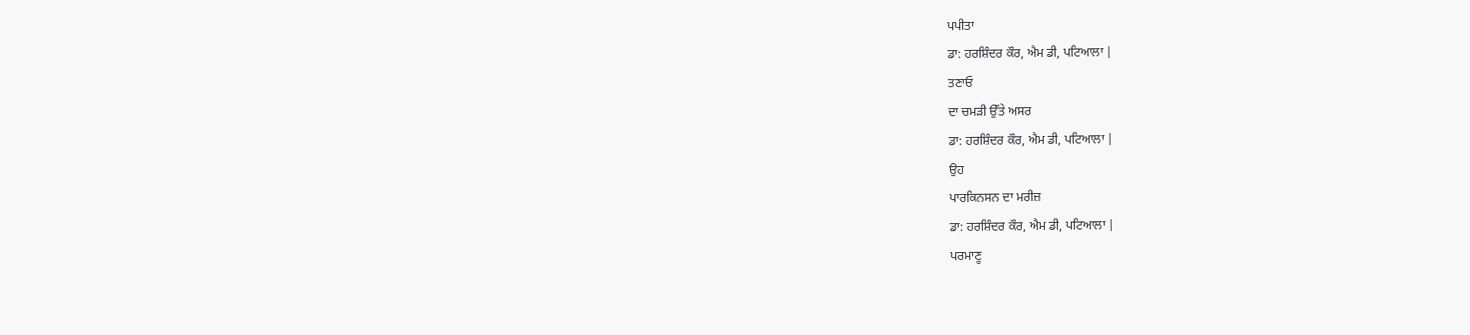ਪਪੀਤਾ
ਡਾ: ਹਰਸ਼ਿੰਦਰ ਕੌਰ, ਐਮ ਡੀ, ਪਟਿਆਲਾ |
ਤਣਾਓ
ਦਾ ਚਮੜੀ ਉੱਤੇ ਅਸਰ
ਡਾ: ਹਰਸ਼ਿੰਦਰ ਕੌਰ, ਐਮ ਡੀ, ਪਟਿਆਲਾ |
ਉਹ
ਪਾਰਕਿਨਸਨ ਦਾ ਮਰੀਜ਼
ਡਾ: ਹਰਸ਼ਿੰਦਰ ਕੌਰ, ਐਮ ਡੀ, ਪਟਿਆਲਾ |
ਪਰਮਾਣੂ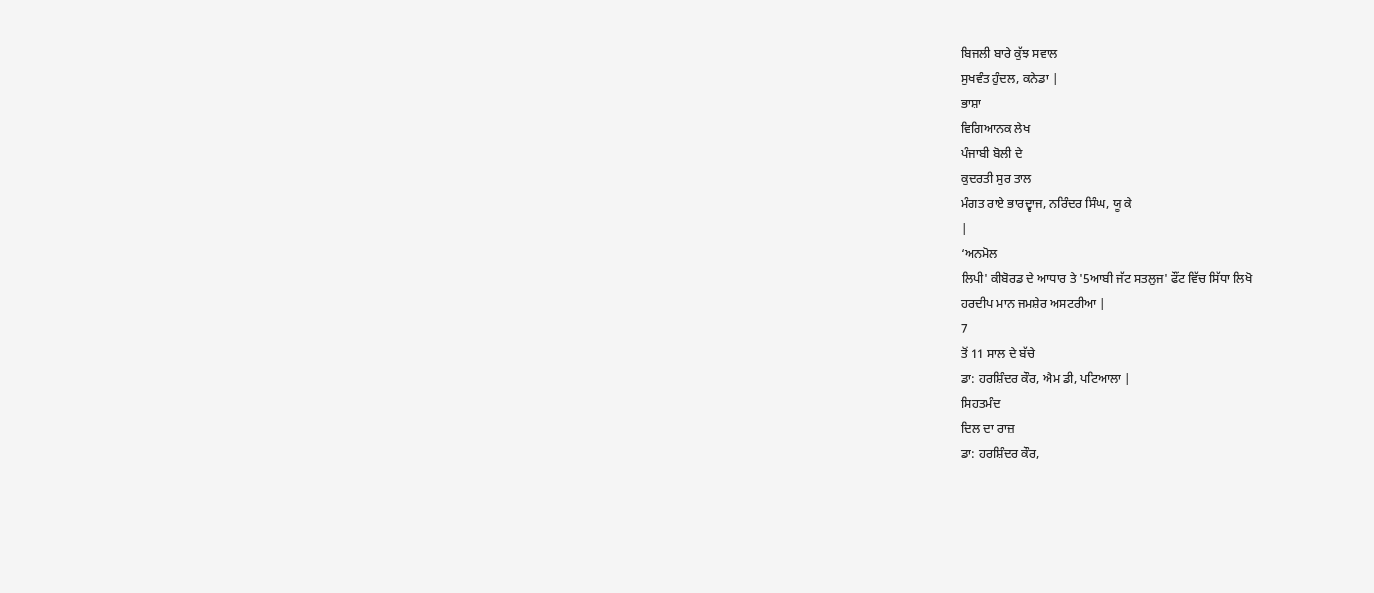ਬਿਜਲੀ ਬਾਰੇ ਕੁੱਝ ਸਵਾਲ
ਸੁਖਵੰਤ ਹੁੰਦਲ, ਕਨੇਡਾ |
ਭਾਸ਼ਾ
ਵਿਗਿਆਨਕ ਲੇਖ
ਪੰਜਾਬੀ ਬੋਲੀ ਦੇ
ਕੁਦਰਤੀ ਸੁਰ ਤਾਲ
ਮੰਗਤ ਰਾਏ ਭਾਰਦ੍ਵਾਜ, ਨਰਿੰਦਰ ਸਿੰਘ, ਯੂ ਕੇ
|
‘ਅਨਮੋਲ
ਲਿਪੀ' ਕੀਬੋਰਡ ਦੇ ਆਧਾਰ ਤੇ '5ਆਬੀ ਜੱਟ ਸਤਲੁਜ' ਫੌਂਟ ਵਿੱਚ ਸਿੱਧਾ ਲਿਖੋ
ਹਰਦੀਪ ਮਾਨ ਜਮਸ਼ੇਰ ਅਸਟਰੀਆ |
7
ਤੋਂ 11 ਸਾਲ ਦੇ ਬੱਚੇ
ਡਾ: ਹਰਸ਼ਿੰਦਰ ਕੌਰ, ਐਮ ਡੀ, ਪਟਿਆਲਾ |
ਸਿਹਤਮੰਦ
ਦਿਲ ਦਾ ਰਾਜ਼
ਡਾ: ਹਰਸ਼ਿੰਦਰ ਕੌਰ,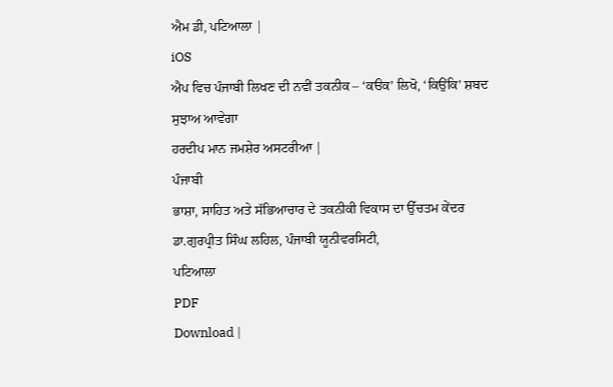ਐਮ ਡੀ, ਪਟਿਆਲਾ |
iOS
ਐਪ ਵਿਚ ਪੰਜਾਬੀ ਲਿਖਣ ਦੀ ਨਵੀਂ ਤਕਨੀਕ – ‘ਕੳਕ’ ਲਿਖੋ, ‘ਕਿਉਂਕਿ’ ਸ਼ਬਦ
ਸੁਝਾਅ ਆਵੇਗਾ
ਹਰਦੀਪ ਮਾਨ ਜਮਸ਼ੇਰ ਅਸਟਰੀਆ |
ਪੰਜਾਬੀ
ਭਾਸ਼ਾ, ਸਾਹਿਤ ਅਤੇ ਸੱਭਿਆਚਾਰ ਦੇ ਤਕਨੀਕੀ ਵਿਕਾਸ ਦਾ ਉੱਚਤਮ ਕੇਂਦਰ
ਡਾ.ਗੁਰਪ੍ਰੀਤ ਸਿੰਘ ਲਹਿਲ, ਪੰਜਾਬੀ ਯੂਨੀਵਰਸਿਟੀ,
ਪਟਿਆਲਾ
PDF
Download |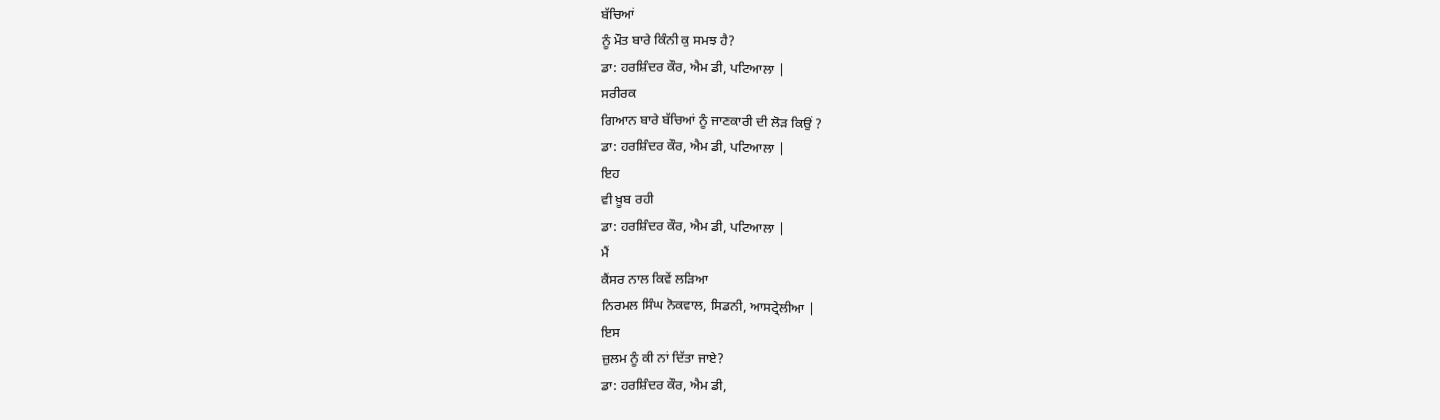ਬੱਚਿਆਂ
ਨੂੰ ਮੌਤ ਬਾਰੇ ਕਿੰਨੀ ਕੁ ਸਮਝ ਹੈ?
ਡਾ: ਹਰਸ਼ਿੰਦਰ ਕੌਰ, ਐਮ ਡੀ, ਪਟਿਆਲਾ |
ਸਰੀਰਕ
ਗਿਆਨ ਬਾਰੇ ਬੱਚਿਆਂ ਨੂੰ ਜਾਣਕਾਰੀ ਦੀ ਲੋੜ ਕਿਉਂ ?
ਡਾ: ਹਰਸ਼ਿੰਦਰ ਕੌਰ, ਐਮ ਡੀ, ਪਟਿਆਲਾ |
ਇਹ
ਵੀ ਖ਼ੂਬ ਰਹੀ
ਡਾ: ਹਰਸ਼ਿੰਦਰ ਕੌਰ, ਐਮ ਡੀ, ਪਟਿਆਲਾ |
ਮੈਂ
ਕੈਂਸਰ ਨਾਲ ਕਿਵੇਂ ਲੜਿਆ
ਨਿਰਮਲ ਸਿੰਘ ਨੋਕਵਾਲ, ਸਿਡਨੀ, ਆਸਟ੍ਰੇਲੀਆ |
ਇਸ
ਜ਼ੁਲਮ ਨੂੰ ਕੀ ਨਾਂ ਦਿੱਤਾ ਜਾਏ?
ਡਾ: ਹਰਸ਼ਿੰਦਰ ਕੌਰ, ਐਮ ਡੀ,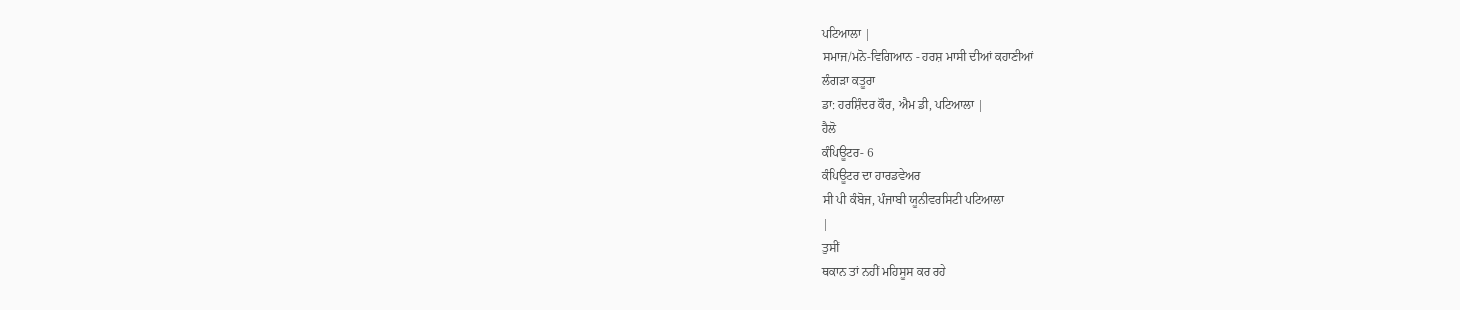ਪਟਿਆਲਾ |
ਸਮਾਜ/ਮਨੋ-ਵਿਗਿਆਨ - ਹਰਸ਼ ਮਾਸੀ ਦੀਆਂ ਕਹਾਣੀਆਂ
ਲੰਗੜਾ ਕਤੂਰਾ
ਡਾ: ਹਰਸ਼ਿੰਦਰ ਕੌਰ, ਐਮ ਡੀ, ਪਟਿਆਲਾ |
ਹੈਲੋ
ਕੰਪਿਊਟਰ- 6
ਕੰਪਿਊਟਰ ਦਾ ਹਾਰਡਵੇਅਰ
ਸੀ ਪੀ ਕੰਬੋਜ, ਪੰਜਾਬੀ ਯੂਨੀਵਰਸਿਟੀ ਪਟਿਆਲਾ
|
ਤੁਸੀਂ
ਥਕਾਨ ਤਾਂ ਨਹੀਂ ਮਹਿਸੂਸ ਕਰ ਰਹੇ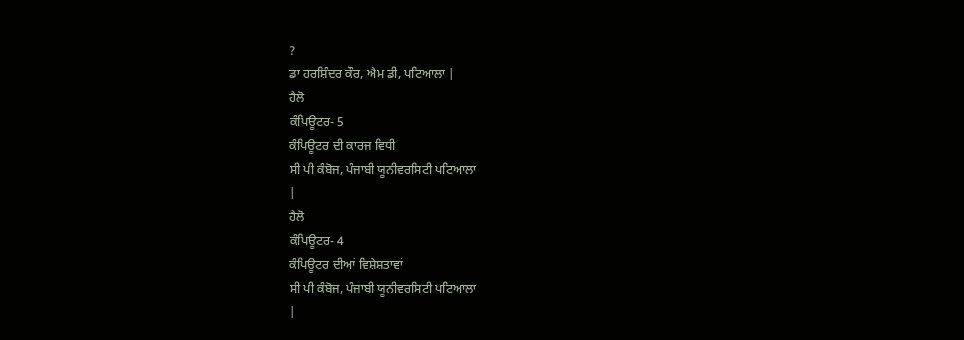?
ਡਾ ਹਰਸ਼ਿੰਦਰ ਕੌਰ, ਐਮ ਡੀ, ਪਟਿਆਲਾ |
ਹੈਲੋ
ਕੰਪਿਊਟਰ- 5
ਕੰਪਿਊਟਰ ਦੀ ਕਾਰਜ ਵਿਧੀ
ਸੀ ਪੀ ਕੰਬੋਜ, ਪੰਜਾਬੀ ਯੂਨੀਵਰਸਿਟੀ ਪਟਿਆਲਾ
|
ਹੈਲੋ
ਕੰਪਿਊਟਰ- 4
ਕੰਪਿਊਟਰ ਦੀਆਂ ਵਿਸ਼ੇਸ਼ਤਾਵਾਂ
ਸੀ ਪੀ ਕੰਬੋਜ, ਪੰਜਾਬੀ ਯੂਨੀਵਰਸਿਟੀ ਪਟਿਆਲਾ
|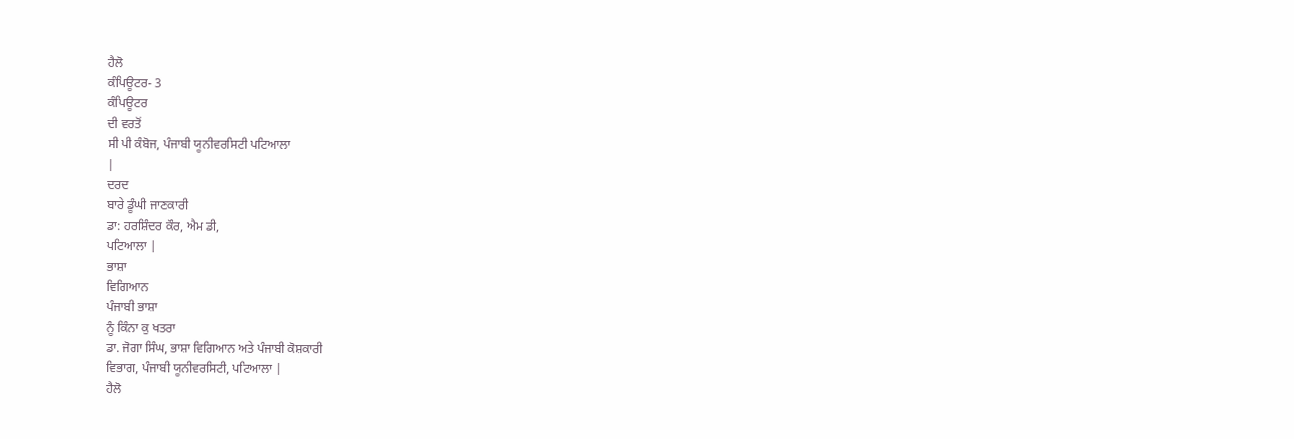ਹੈਲੋ
ਕੰਪਿਊਟਰ- 3
ਕੰਪਿਊਟਰ
ਦੀ ਵਰਤੋਂ
ਸੀ ਪੀ ਕੰਬੋਜ, ਪੰਜਾਬੀ ਯੂਨੀਵਰਸਿਟੀ ਪਟਿਆਲਾ
|
ਦਰਦ
ਬਾਰੇ ਡੂੰਘੀ ਜਾਣਕਾਰੀ
ਡਾ: ਹਰਸ਼ਿੰਦਰ ਕੌਰ, ਐਮ ਡੀ,
ਪਟਿਆਲਾ |
ਭਾਸ਼ਾ
ਵਿਗਿਆਨ
ਪੰਜਾਬੀ ਭਾਸ਼ਾ
ਨੂੰ ਕਿੰਨਾ ਕੁ ਖਤਰਾ
ਡਾ. ਜੋਗਾ ਸਿੰਘ, ਭਾਸ਼ਾ ਵਿਗਿਆਨ ਅਤੇ ਪੰਜਾਬੀ ਕੋਸ਼ਕਾਰੀ
ਵਿਭਾਗ, ਪੰਜਾਬੀ ਯੂਨੀਵਰਸਿਟੀ, ਪਟਿਆਲਾ |
ਹੈਲੋ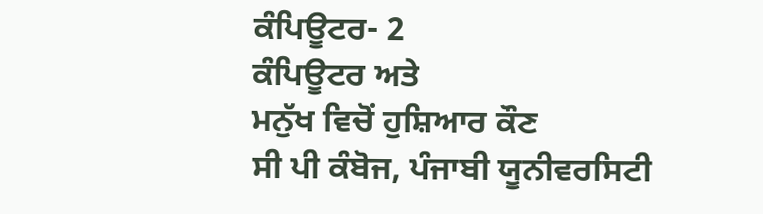ਕੰਪਿਊਟਰ- 2
ਕੰਪਿਊਟਰ ਅਤੇ
ਮਨੁੱਖ ਵਿਚੋਂ ਹੁਸ਼ਿਆਰ ਕੌਣ
ਸੀ ਪੀ ਕੰਬੋਜ, ਪੰਜਾਬੀ ਯੂਨੀਵਰਸਿਟੀ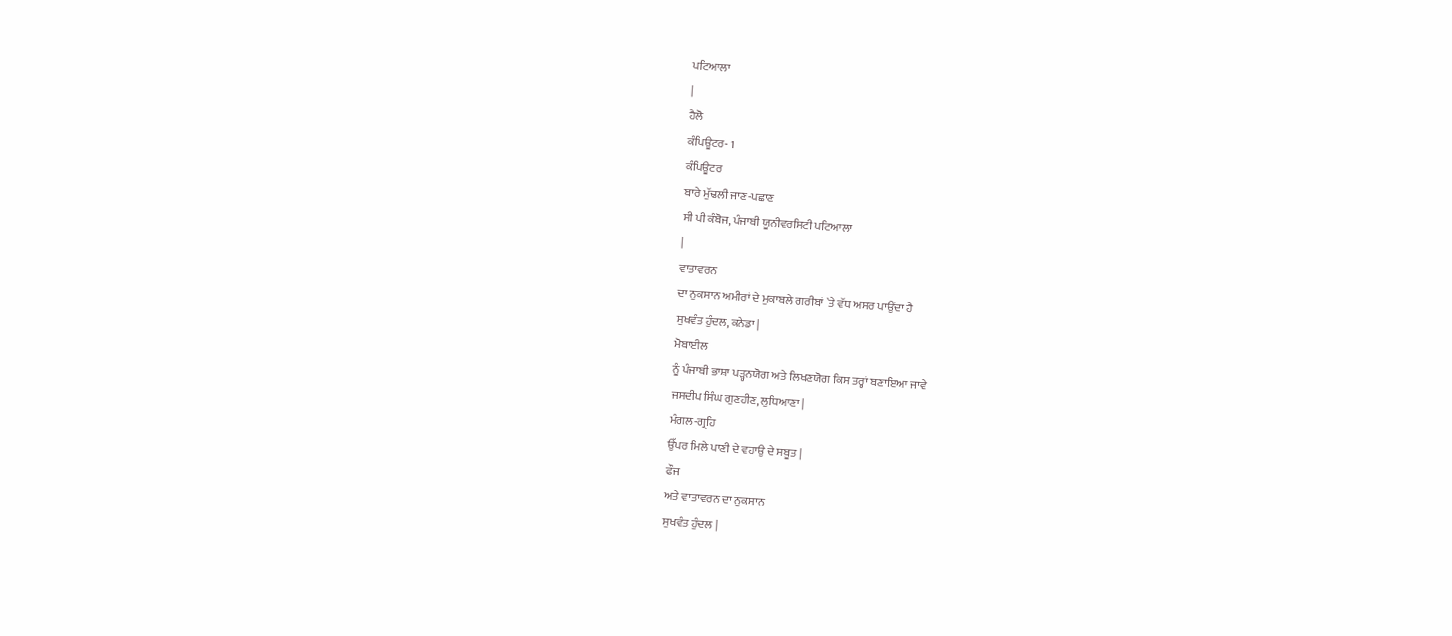ਪਟਿਆਲਾ
|
ਹੈਲੋ
ਕੰਪਿਊਟਰ- 1
ਕੰਪਿਊਟਰ
ਬਾਰੇ ਮੁੱਢਲੀ ਜਾਣ-ਪਛਾਣ
ਸੀ ਪੀ ਕੰਬੋਜ, ਪੰਜਾਬੀ ਯੂਨੀਵਰਸਿਟੀ ਪਟਿਆਲਾ
|
ਵਾਤਾਵਰਨ
ਦਾ ਨੁਕਸਾਨ ਅਮੀਰਾਂ ਦੇ ਮੁਕਾਬਲੇ ਗਰੀਬਾਂ `ਤੇ ਵੱਧ ਅਸਰ ਪਾਉਂਦਾ ਹੈ
ਸੁਖਵੰਤ ਹੁੰਦਲ, ਕਨੇਡਾ |
ਮੋਬਾਈਲ
ਨੂੰ ਪੰਜਾਬੀ ਭਾਸ਼ਾ ਪੜ੍ਹਨਯੋਗ ਅਤੇ ਲਿਖਣਯੋਗ ਕਿਸ ਤਰ੍ਹਾਂ ਬਣਾਇਆ ਜਾਵੇ
ਜਸਦੀਪ ਸਿੰਘ ਗੁਣਹੀਣ, ਲੁਧਿਆਣਾ |
ਮੰਗਲ-ਗ੍ਰਹਿ
ਉੱਪਰ ਮਿਲੇ ਪਾਣੀ ਦੇ ਵਹਾਉ ਦੇ ਸਬੂਤ |
ਫੌਜ
ਅਤੇ ਵਾਤਾਵਰਨ ਦਾ ਨੁਕਸਾਨ
ਸੁਖਵੰਤ ਹੁੰਦਲ |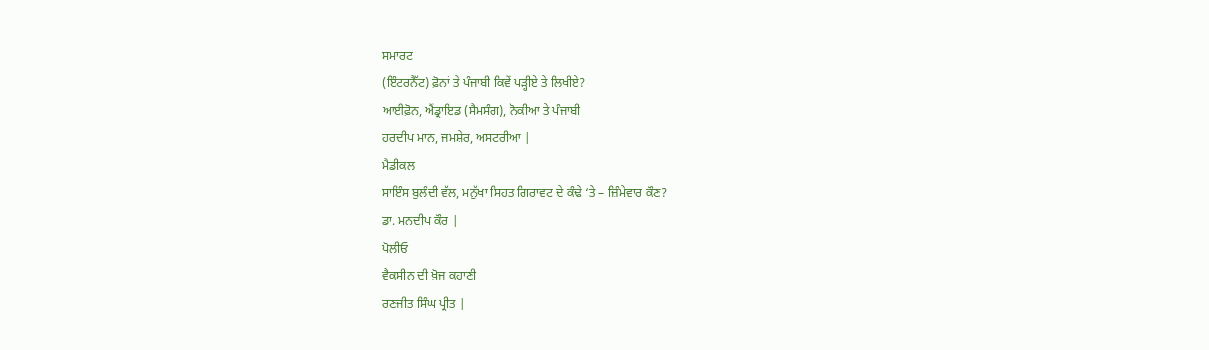ਸਮਾਰਟ
(ਇੰਟਰਨੈੱਟ) ਫ਼ੋਨਾਂ ਤੇ ਪੰਜਾਬੀ ਕਿਵੇਂ ਪੜ੍ਹੀਏ ਤੇ ਲਿਖੀਏ?
ਆਈਫ਼ੋਨ, ਐਂਡ੍ਰਾਇਡ (ਸੈਮਸੰਗ), ਨੋਕੀਆ ਤੇ ਪੰਜਾਬੀ
ਹਰਦੀਪ ਮਾਨ, ਜਮਸ਼ੇਰ, ਅਸਟਰੀਆ |
ਮੈਡੀਕਲ
ਸਾਇੰਸ ਬੁਲੰਦੀ ਵੱਲ, ਮਨੁੱਖਾ ਸਿਹਤ ਗਿਰਾਵਟ ਦੇ ਕੰਢੇ ‘ਤੇ – ਜ਼ਿੰਮੇਵਾਰ ਕੌਣ?
ਡਾ. ਮਨਦੀਪ ਕੌਰ |
ਪੋਲੀਓ
ਵੈਕਸੀਨ ਦੀ ਖ਼ੋਜ ਕਹਾਣੀ
ਰਣਜੀਤ ਸਿੰਘ ਪ੍ਰੀਤ |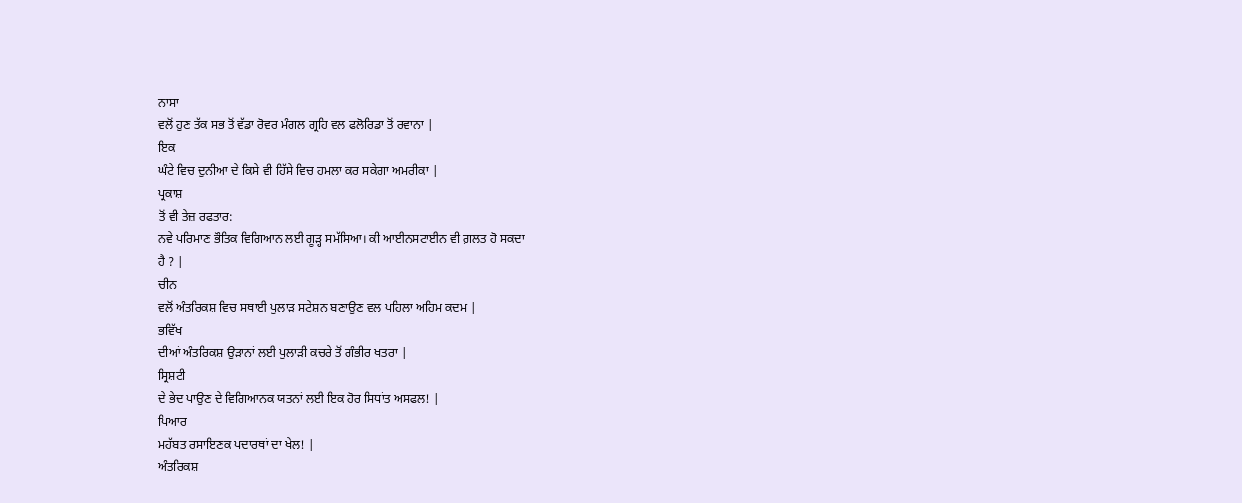ਨਾਸਾ
ਵਲੋਂ ਹੁਣ ਤੱਕ ਸਭ ਤੋਂ ਵੱਡਾ ਰੋਵਰ ਮੰਗਲ ਗ੍ਰਹਿ ਵਲ ਫਲੋਰਿਡਾ ਤੋਂ ਰਵਾਨਾ |
ਇਕ
ਘੰਟੇ ਵਿਚ ਦੁਨੀਆ ਦੇ ਕਿਸੇ ਵੀ ਹਿੱਸੇ ਵਿਚ ਹਮਲਾ ਕਰ ਸਕੇਗਾ ਅਮਰੀਕਾ |
ਪ੍ਰਕਾਸ਼
ਤੋਂ ਵੀ ਤੇਜ਼ ਰਫਤਾਰ:
ਨਵੇ ਪਰਿਮਾਣ ਭੌਤਿਕ ਵਿਗਿਆਨ ਲਈ ਗੂੜ੍ਹ ਸਮੱਸਿਆ। ਕੀ ਆਈਨਸਟਾਈਨ ਵੀ ਗ਼ਲਤ ਹੋ ਸਕਦਾ
ਹੈ ? |
ਚੀਨ
ਵਲੋਂ ਅੰਤਰਿਕਸ਼ ਵਿਚ ਸਥਾਈ ਪੁਲਾੜ ਸਟੇਸ਼ਨ ਬਣਾਉਣ ਵਲ ਪਹਿਲਾ ਅਹਿਮ ਕਦਮ |
ਭਵਿੱਖ
ਦੀਆਂ ਅੰਤਰਿਕਸ਼ ਉੜਾਨਾਂ ਲਈ ਪੁਲਾੜੀ ਕਚਰੇ ਤੋਂ ਗੰਭੀਰ ਖਤਰਾ |
ਸ੍ਰਿਸ਼ਟੀ
ਦੇ ਭੇਦ ਪਾਉਣ ਦੇ ਵਿਗਿਆਨਕ ਯਤਨਾਂ ਲਈ ਇਕ ਹੋਰ ਸਿਧਾਂਤ ਅਸਫਲ! |
ਪਿਆਰ
ਮਹੱਬਤ ਰਸਾਇਣਕ ਪਦਾਰਥਾਂ ਦਾ ਖੇਲ! |
ਅੰਤਰਿਕਸ਼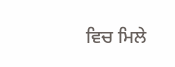ਵਿਚ ਮਿਲੇ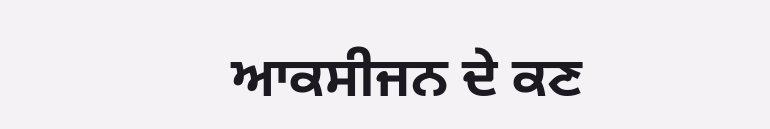ਆਕਸੀਜਨ ਦੇ ਕਣ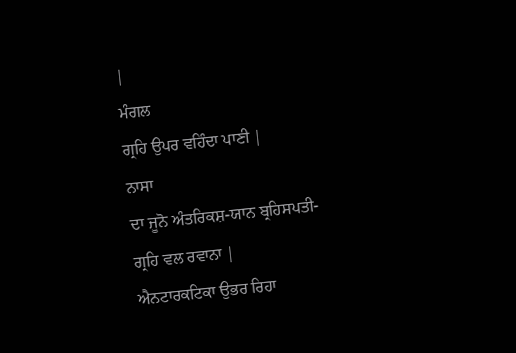|
ਮੰਗਲ
ਗ੍ਰਹਿ ਉਪਰ ਵਹਿੰਦਾ ਪਾਣੀ |
ਨਾਸਾ
ਦਾ ਜੂਨੋ ਅੰਤਰਿਕਸ਼-ਯਾਨ ਬ੍ਰਹਿਸਪਤੀ-ਗ੍ਰਹਿ ਵਲ ਰਵਾਨਾ |
ਐਨਟਾਰਕਟਿਕਾ ਉਭਰ ਰਿਹਾ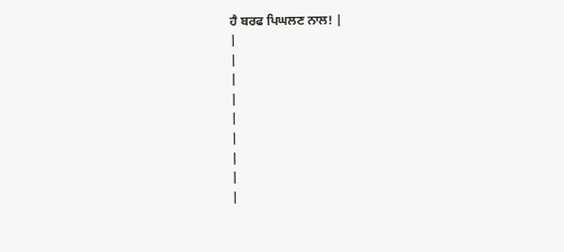ਹੈ ਬਰਫ ਪਿਘਲਣ ਨਾਲ! |
|
|
|
|
|
|
|
|
|